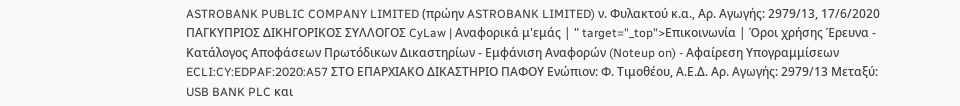ASTROBANK PUBLIC COMPANY LIMITED (πρώην ASTROBANK LIMITED) ν. Φυλακτού κ.α., Αρ. Αγωγής: 2979/13, 17/6/2020 ΠΑΓΚΥΠΡΙΟΣ ΔΙΚΗΓΟΡΙΚΟΣ ΣΥΛΛΟΓΟΣ CyLaw | Αναφορικά μ'εμάς | " target="_top">Επικοινωνία | Όροι χρήσης Έρευνα - Κατάλογος Αποφάσεων Πρωτόδικων Δικαστηρίων - Εμφάνιση Αναφορών (Noteup on) - Αφαίρεση Υπογραμμίσεων ECLI:CY:EDPAF:2020:A57 ΣΤΟ ΕΠΑΡΧΙΑΚΟ ΔΙΚΑΣΤΗΡΙΟ ΠΑΦΟΥ Ενώπιον: Φ. Τιμοθέου, Α.Ε.Δ. Αρ. Αγωγής: 2979/13 Μεταξύ: USB BANK PLC και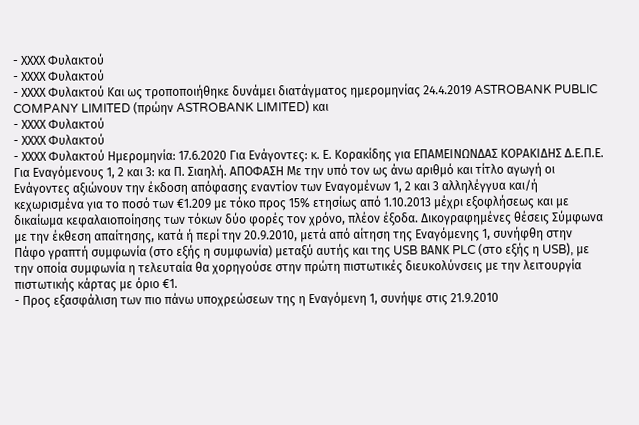- ΧΧΧΧ Φυλακτού
- ΧΧΧΧ Φυλακτού
- ΧΧΧΧ Φυλακτού Και ως τροποποιήθηκε δυνάμει διατάγματος ημερομηνίας 24.4.2019 ASTROBANK PUBLIC COMPANY LIMITED (πρώην ASTROBANK LIMITED) και
- ΧΧΧΧ Φυλακτού
- ΧΧΧΧ Φυλακτού
- ΧΧΧΧ Φυλακτού Ημερομηνία: 17.6.2020 Για Ενάγοντες: κ. Ε. Κορακίδης για ΕΠΑΜΕΙΝΩΝΔΑΣ ΚΟΡΑΚΙΔΗΣ Δ.Ε.Π.Ε. Για Εναγόμενους 1, 2 και 3: κα Π. Σιαηλή. ΑΠΟΦΑΣΗ Με την υπό τον ως άνω αριθμό και τίτλο αγωγή οι Ενάγοντες αξιώνουν την έκδοση απόφασης εναντίον των Εναγομένων 1, 2 και 3 αλληλέγγυα και/ή κεχωρισμένα για το ποσό των €1.209 με τόκο προς 15% ετησίως από 1.10.2013 μέχρι εξοφλήσεως και με δικαίωμα κεφαλαιοποίησης των τόκων δύο φορές τον χρόνο, πλέον έξοδα. Δικογραφημένες θέσεις Σύμφωνα με την έκθεση απαίτησης, κατά ή περί την 20.9.2010, μετά από αίτηση της Εναγόμενης 1, συνήφθη στην Πάφο γραπτή συμφωνία (στο εξής η συμφωνία) μεταξύ αυτής και της USB ΒΑΝΚ PLC (στο εξής η USB), με την οποία συμφωνία η τελευταία θα χορηγούσε στην πρώτη πιστωτικές διευκολύνσεις με την λειτουργία πιστωτικής κάρτας με όριο €1.
- Προς εξασφάλιση των πιο πάνω υποχρεώσεων της η Εναγόμενη 1, συνήψε στις 21.9.2010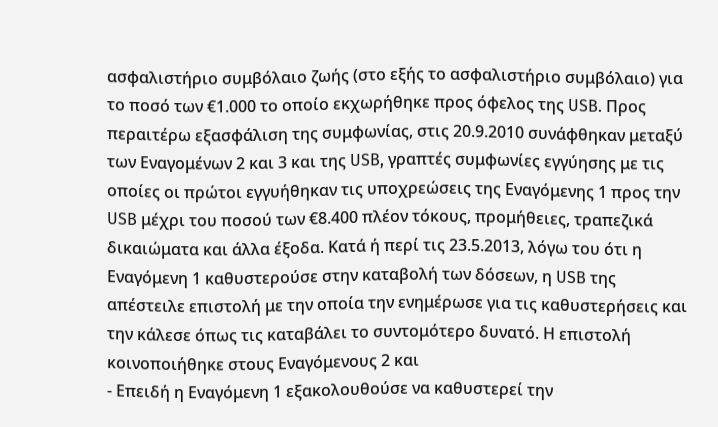ασφαλιστήριο συμβόλαιο ζωής (στο εξής το ασφαλιστήριο συμβόλαιο) για το ποσό των €1.000 το οποίο εκχωρήθηκε προς όφελος της USB. Προς περαιτέρω εξασφάλιση της συμφωνίας, στις 20.9.2010 συνάφθηκαν μεταξύ των Εναγομένων 2 και 3 και της USB, γραπτές συμφωνίες εγγύησης με τις οποίες οι πρώτοι εγγυήθηκαν τις υποχρεώσεις της Εναγόμενης 1 προς την USB μέχρι του ποσού των €8.400 πλέον τόκους, προμήθειες, τραπεζικά δικαιώματα και άλλα έξοδα. Κατά ή περί τις 23.5.2013, λόγω του ότι η Εναγόμενη 1 καθυστερούσε στην καταβολή των δόσεων, η USB της απέστειλε επιστολή με την οποία την ενημέρωσε για τις καθυστερήσεις και την κάλεσε όπως τις καταβάλει το συντομότερο δυνατό. Η επιστολή κοινοποιήθηκε στους Εναγόμενους 2 και
- Επειδή η Εναγόμενη 1 εξακολουθούσε να καθυστερεί την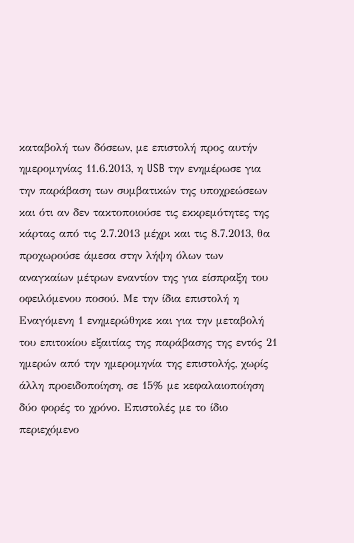καταβολή των δόσεων, με επιστολή προς αυτήν ημερομηνίας 11.6.2013, η USB την ενημέρωσε για την παράβαση των συμβατικών της υποχρεώσεων και ότι αν δεν τακτοποιούσε τις εκκρεμότητες της κάρτας από τις 2.7.2013 μέχρι και τις 8.7.2013, θα προχωρούσε άμεσα στην λήψη όλων των αναγκαίων μέτρων εναντίον της για είσπραξη του οφειλόμενου ποσού. Με την ίδια επιστολή η Εναγόμενη 1 ενημερώθηκε και για την μεταβολή του επιτοκίου εξαιτίας της παράβασης της εντός 21 ημερών από την ημερομηνία της επιστολής, χωρίς άλλη προειδοποίηση, σε 15% με κεφαλαιοποίηση δύο φορές το χρόνο. Επιστολές με το ίδιο περιεχόμενο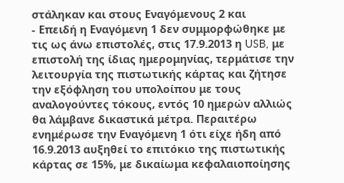στάληκαν και στους Εναγόμενους 2 και
- Επειδή η Εναγόμενη 1 δεν συμμορφώθηκε με τις ως άνω επιστολές, στις 17.9.2013 η USB, με επιστολή της ίδιας ημερομηνίας, τερμάτισε την λειτουργία της πιστωτικής κάρτας και ζήτησε την εξόφληση του υπολοίπου με τους αναλογούντες τόκους, εντός 10 ημερών αλλιώς θα λάμβανε δικαστικά μέτρα. Περαιτέρω ενημέρωσε την Εναγόμενη 1 ότι είχε ήδη από 16.9.2013 αυξηθεί το επιτόκιο της πιστωτικής κάρτας σε 15%, με δικαίωμα κεφαλαιοποίησης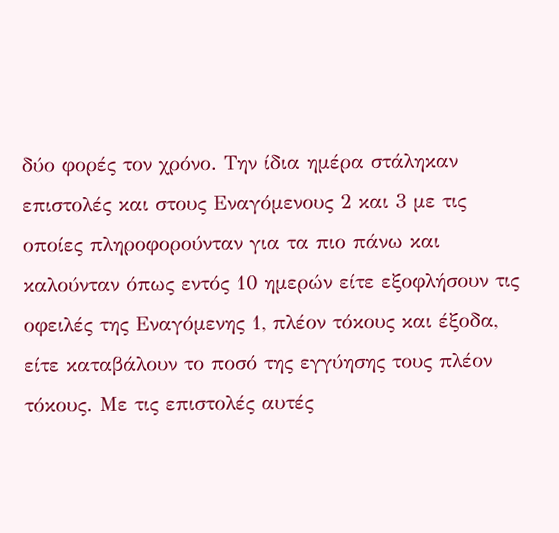δύο φορές τον χρόνο. Την ίδια ημέρα στάληκαν επιστολές και στους Εναγόμενους 2 και 3 με τις οποίες πληροφορούνταν για τα πιο πάνω και καλούνταν όπως εντός 10 ημερών είτε εξοφλήσουν τις οφειλές της Εναγόμενης 1, πλέον τόκους και έξοδα, είτε καταβάλουν το ποσό της εγγύησης τους πλέον τόκους. Με τις επιστολές αυτές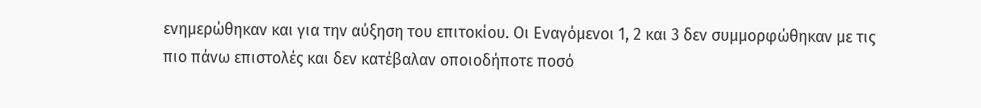ενημερώθηκαν και για την αύξηση του επιτοκίου. Οι Εναγόμενοι 1, 2 και 3 δεν συμμορφώθηκαν με τις πιο πάνω επιστολές και δεν κατέβαλαν οποιοδήποτε ποσό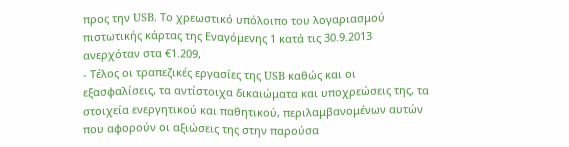προς την USB. Το χρεωστικό υπόλοιπο του λογαριασμού πιστωτικής κάρτας της Εναγόμενης 1 κατά τις 30.9.2013 ανερχόταν στα €1.209,
- Τέλος οι τραπεζικές εργασίες της USB καθώς και οι εξασφαλίσεις, τα αντίστοιχα δικαιώματα και υποχρεώσεις της, τα στοιχεία ενεργητικού και παθητικού, περιλαμβανομένων αυτών που αφορούν οι αξιώσεις της στην παρούσα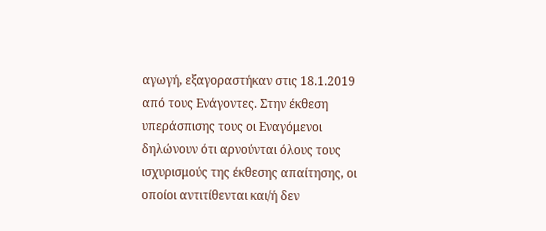αγωγή, εξαγοραστήκαν στις 18.1.2019 από τους Ενάγοντες. Στην έκθεση υπεράσπισης τους οι Εναγόμενοι δηλώνουν ότι αρνούνται όλους τους ισχυρισμούς της έκθεσης απαίτησης, οι οποίοι αντιτίθενται και/ή δεν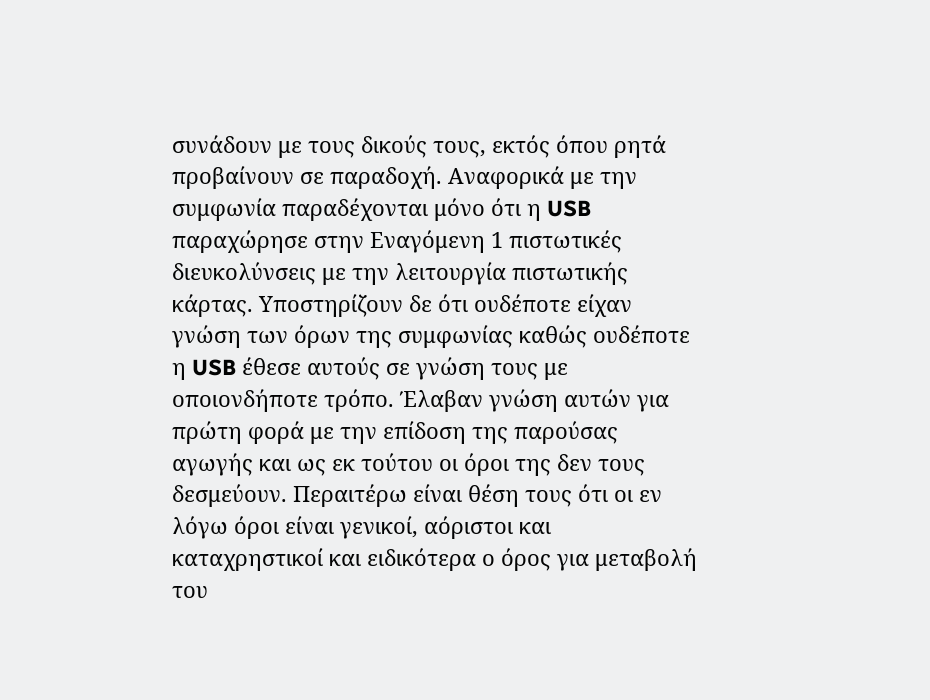συνάδουν με τους δικούς τους, εκτός όπου ρητά προβαίνουν σε παραδοχή. Αναφορικά με την συμφωνία παραδέχονται μόνο ότι η USB παραχώρησε στην Εναγόμενη 1 πιστωτικές διευκολύνσεις με την λειτουργία πιστωτικής κάρτας. Υποστηρίζουν δε ότι ουδέποτε είχαν γνώση των όρων της συμφωνίας καθώς ουδέποτε η USB έθεσε αυτούς σε γνώση τους με οποιονδήποτε τρόπο. Έλαβαν γνώση αυτών για πρώτη φορά με την επίδοση της παρούσας αγωγής και ως εκ τούτου οι όροι της δεν τους δεσμεύουν. Περαιτέρω είναι θέση τους ότι οι εν λόγω όροι είναι γενικοί, αόριστοι και καταχρηστικοί και ειδικότερα ο όρος για μεταβολή του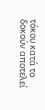τόκου κατά το δοκούν αποτελεί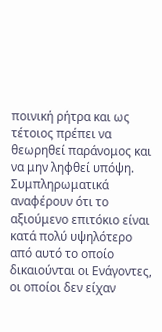ποινική ρήτρα και ως τέτοιος πρέπει να θεωρηθεί παράνομος και να μην ληφθεί υπόψη. Συμπληρωματικά αναφέρουν ότι το αξιούμενο επιτόκιο είναι κατά πολύ υψηλότερο από αυτό το οποίο δικαιούνται οι Ενάγοντες, οι οποίοι δεν είχαν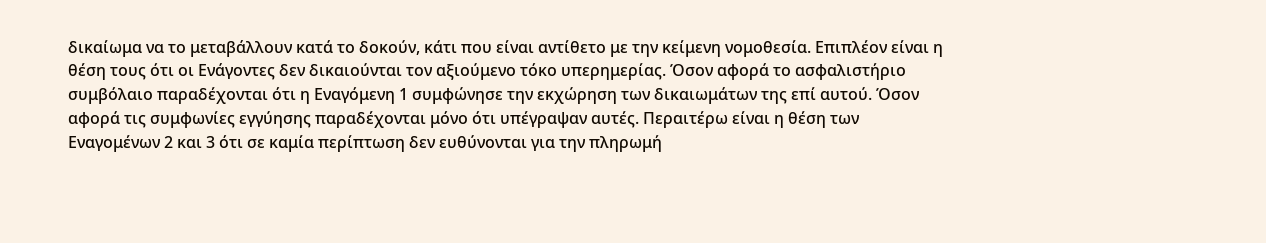δικαίωμα να το μεταβάλλουν κατά το δοκούν, κάτι που είναι αντίθετο με την κείμενη νομοθεσία. Επιπλέον είναι η θέση τους ότι οι Ενάγοντες δεν δικαιούνται τον αξιούμενο τόκο υπερημερίας. Όσον αφορά το ασφαλιστήριο συμβόλαιο παραδέχονται ότι η Εναγόμενη 1 συμφώνησε την εκχώρηση των δικαιωμάτων της επί αυτού. Όσον αφορά τις συμφωνίες εγγύησης παραδέχονται μόνο ότι υπέγραψαν αυτές. Περαιτέρω είναι η θέση των Εναγομένων 2 και 3 ότι σε καμία περίπτωση δεν ευθύνονται για την πληρωμή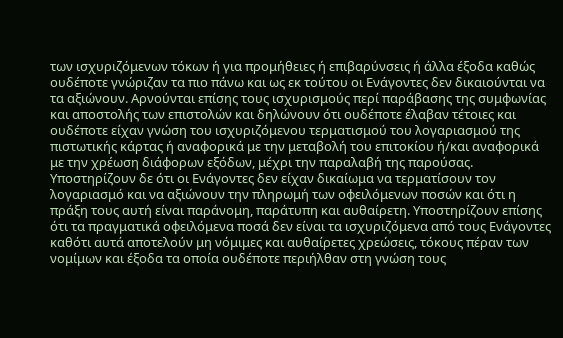των ισχυριζόμενων τόκων ή για προμήθειες ή επιβαρύνσεις ή άλλα έξοδα καθώς ουδέποτε γνώριζαν τα πιο πάνω και ως εκ τούτου οι Ενάγοντες δεν δικαιούνται να τα αξιώνουν. Αρνούνται επίσης τους ισχυρισμούς περί παράβασης της συμφωνίας και αποστολής των επιστολών και δηλώνουν ότι ουδέποτε έλαβαν τέτοιες και ουδέποτε είχαν γνώση του ισχυριζόμενου τερματισμού του λογαριασμού της πιστωτικής κάρτας ή αναφορικά με την μεταβολή του επιτοκίου ή/και αναφορικά με την χρέωση διάφορων εξόδων, μέχρι την παραλαβή της παρούσας. Υποστηρίζουν δε ότι οι Ενάγοντες δεν είχαν δικαίωμα να τερματίσουν τον λογαριασμό και να αξιώνουν την πληρωμή των οφειλόμενων ποσών και ότι η πράξη τους αυτή είναι παράνομη, παράτυπη και αυθαίρετη. Υποστηρίζουν επίσης ότι τα πραγματικά οφειλόμενα ποσά δεν είναι τα ισχυριζόμενα από τους Ενάγοντες καθότι αυτά αποτελούν μη νόμιμες και αυθαίρετες χρεώσεις, τόκους πέραν των νομίμων και έξοδα τα οποία ουδέποτε περιήλθαν στη γνώση τους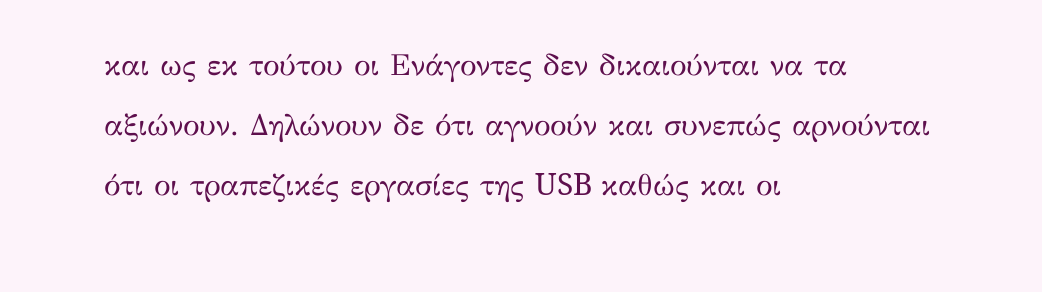και ως εκ τούτου οι Ενάγοντες δεν δικαιούνται να τα αξιώνουν. Δηλώνουν δε ότι αγνοούν και συνεπώς αρνούνται ότι οι τραπεζικές εργασίες της USB καθώς και οι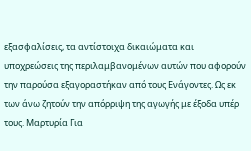εξασφαλίσεις, τα αντίστοιχα δικαιώματα και υποχρεώσεις της περιλαμβανομένων αυτών που αφορούν την παρούσα εξαγοραστήκαν από τους Ενάγοντες. Ως εκ των άνω ζητούν την απόρριψη της αγωγής με έξοδα υπέρ τους. Μαρτυρία Για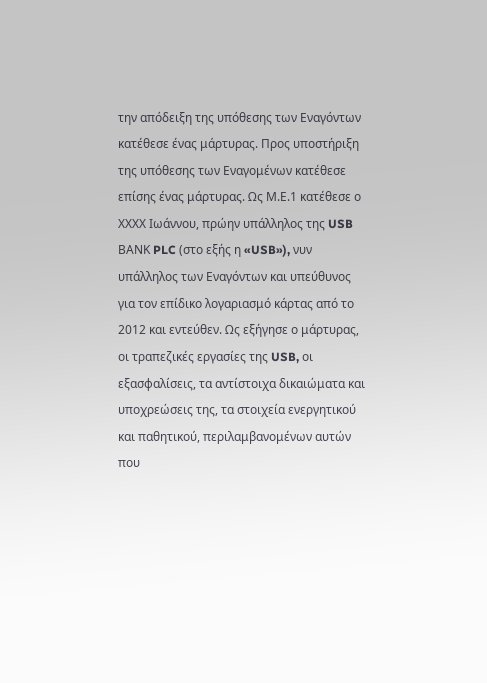την απόδειξη της υπόθεσης των Εναγόντων κατέθεσε ένας μάρτυρας. Προς υποστήριξη της υπόθεσης των Εναγομένων κατέθεσε επίσης ένας μάρτυρας. Ως Μ.Ε.1 κατέθεσε ο ΧΧΧΧ Ιωάννου, πρώην υπάλληλος της USB ΒΑΝΚ PLC (στο εξής η «USB»), νυν υπάλληλος των Εναγόντων και υπεύθυνος για τον επίδικο λογαριασμό κάρτας από το 2012 και εντεύθεν. Ως εξήγησε ο μάρτυρας, οι τραπεζικές εργασίες της USB, οι εξασφαλίσεις, τα αντίστοιχα δικαιώματα και υποχρεώσεις της, τα στοιχεία ενεργητικού και παθητικού, περιλαμβανομένων αυτών που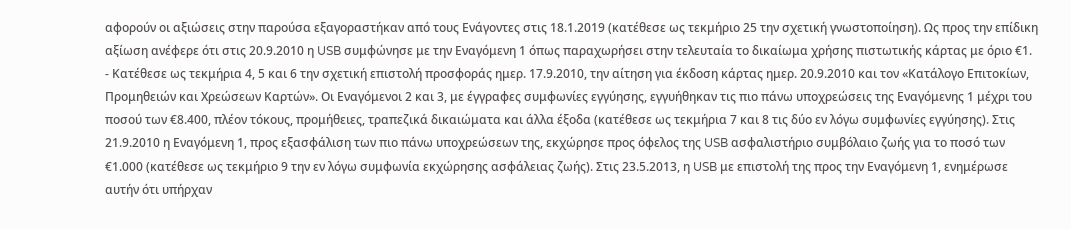αφορούν οι αξιώσεις στην παρούσα εξαγοραστήκαν από τους Ενάγοντες στις 18.1.2019 (κατέθεσε ως τεκμήριο 25 την σχετική γνωστοποίηση). Ως προς την επίδικη αξίωση ανέφερε ότι στις 20.9.2010 η USB συμφώνησε με την Εναγόμενη 1 όπως παραχωρήσει στην τελευταία το δικαίωμα χρήσης πιστωτικής κάρτας με όριο €1.
- Κατέθεσε ως τεκμήρια 4, 5 και 6 την σχετική επιστολή προσφοράς ημερ. 17.9.2010, την αίτηση για έκδοση κάρτας ημερ. 20.9.2010 και τον «Κατάλογο Επιτοκίων, Προμηθειών και Χρεώσεων Καρτών». Οι Εναγόμενοι 2 και 3, με έγγραφες συμφωνίες εγγύησης, εγγυήθηκαν τις πιο πάνω υποχρεώσεις της Εναγόμενης 1 μέχρι του ποσού των €8.400, πλέον τόκους, προμήθειες, τραπεζικά δικαιώματα και άλλα έξοδα (κατέθεσε ως τεκμήρια 7 και 8 τις δύο εν λόγω συμφωνίες εγγύησης). Στις 21.9.2010 η Εναγόμενη 1, προς εξασφάλιση των πιο πάνω υποχρεώσεων της, εκχώρησε προς όφελος της USB ασφαλιστήριο συμβόλαιο ζωής για το ποσό των €1.000 (κατέθεσε ως τεκμήριο 9 την εν λόγω συμφωνία εκχώρησης ασφάλειας ζωής). Στις 23.5.2013, η USB με επιστολή της προς την Εναγόμενη 1, ενημέρωσε αυτήν ότι υπήρχαν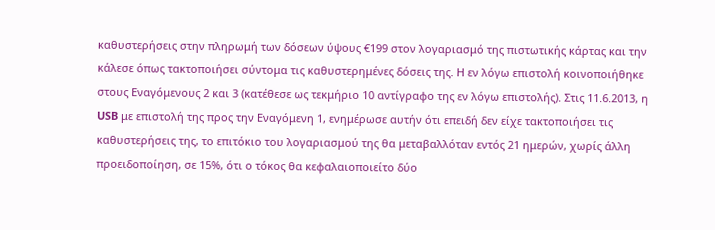καθυστερήσεις στην πληρωμή των δόσεων ύψους €199 στον λογαριασμό της πιστωτικής κάρτας και την κάλεσε όπως τακτοποιήσει σύντομα τις καθυστερημένες δόσεις της. Η εν λόγω επιστολή κοινοποιήθηκε στους Εναγόμενους 2 και 3 (κατέθεσε ως τεκμήριο 10 αντίγραφο της εν λόγω επιστολής). Στις 11.6.2013, η USB με επιστολή της προς την Εναγόμενη 1, ενημέρωσε αυτήν ότι επειδή δεν είχε τακτοποιήσει τις καθυστερήσεις της, το επιτόκιο του λογαριασμού της θα μεταβαλλόταν εντός 21 ημερών, χωρίς άλλη προειδοποίηση, σε 15%, ότι ο τόκος θα κεφαλαιοποιείτο δύο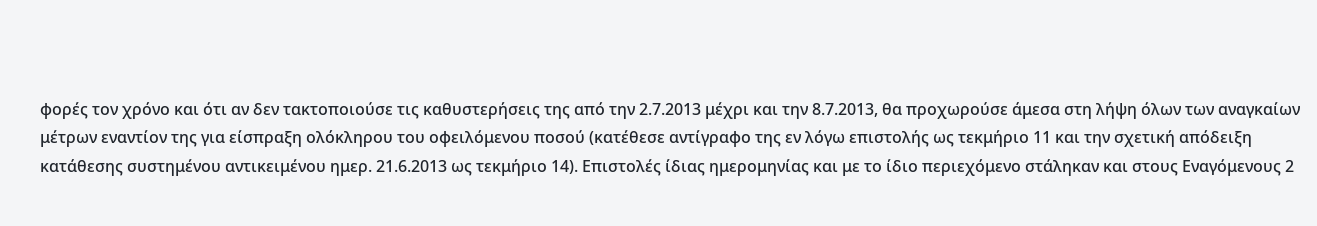φορές τον χρόνο και ότι αν δεν τακτοποιούσε τις καθυστερήσεις της από την 2.7.2013 μέχρι και την 8.7.2013, θα προχωρούσε άμεσα στη λήψη όλων των αναγκαίων μέτρων εναντίον της για είσπραξη ολόκληρου του οφειλόμενου ποσού (κατέθεσε αντίγραφο της εν λόγω επιστολής ως τεκμήριο 11 και την σχετική απόδειξη κατάθεσης συστημένου αντικειμένου ημερ. 21.6.2013 ως τεκμήριο 14). Επιστολές ίδιας ημερομηνίας και με το ίδιο περιεχόμενο στάληκαν και στους Εναγόμενους 2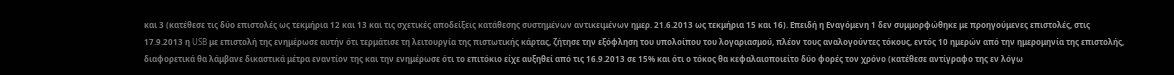και 3 (κατέθεσε τις δύο επιστολές ως τεκμήρια 12 και 13 και τις σχετικές αποδείξεις κατάθεσης συστημένων αντικειμένων ημερ. 21.6.2013 ως τεκμήρια 15 και 16). Επειδή η Εναγόμενη 1 δεν συμμορφώθηκε με προηγούμενες επιστολές, στις 17.9.2013 η USB με επιστολή της ενημέρωσε αυτήν ότι τερμάτισε τη λειτουργία της πιστωτικής κάρτας, ζήτησε την εξόφληση του υπολοίπου του λογαριασμού, πλέον τους αναλογούντες τόκους, εντός 10 ημερών από την ημερομηνία της επιστολής, διαφορετικά θα λάμβανε δικαστικά μέτρα εναντίον της και την ενημέρωσε ότι το επιτόκιο είχε αυξηθεί από τις 16.9.2013 σε 15% και ότι ο τόκος θα κεφαλαιοποιείτο δύο φορές τον χρόνο (κατέθεσε αντίγραφο της εν λόγω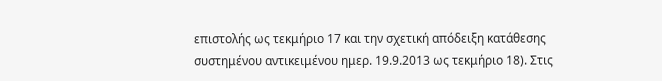επιστολής ως τεκμήριο 17 και την σχετική απόδειξη κατάθεσης συστημένου αντικειμένου ημερ. 19.9.2013 ως τεκμήριο 18). Στις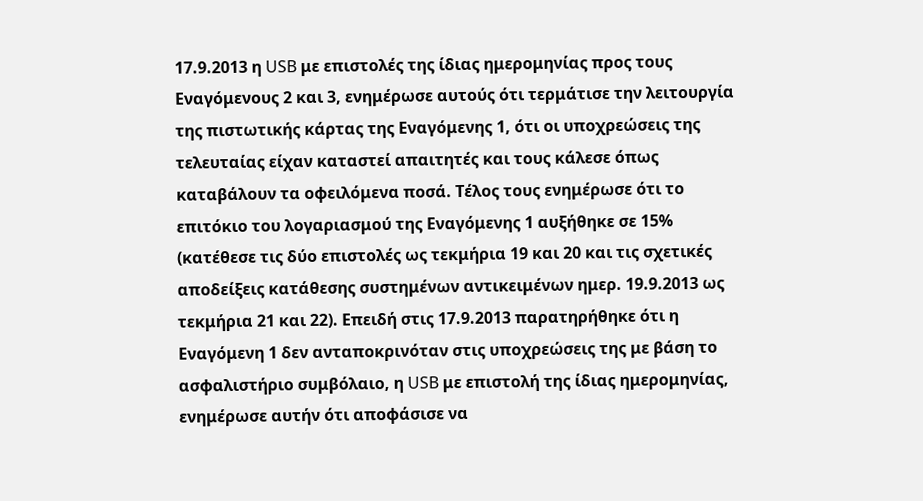17.9.2013 η USB με επιστολές της ίδιας ημερομηνίας προς τους Εναγόμενους 2 και 3, ενημέρωσε αυτούς ότι τερμάτισε την λειτουργία της πιστωτικής κάρτας της Εναγόμενης 1, ότι οι υποχρεώσεις της τελευταίας είχαν καταστεί απαιτητές και τους κάλεσε όπως καταβάλουν τα οφειλόμενα ποσά. Τέλος τους ενημέρωσε ότι το επιτόκιο του λογαριασμού της Εναγόμενης 1 αυξήθηκε σε 15% (κατέθεσε τις δύο επιστολές ως τεκμήρια 19 και 20 και τις σχετικές αποδείξεις κατάθεσης συστημένων αντικειμένων ημερ. 19.9.2013 ως τεκμήρια 21 και 22). Επειδή στις 17.9.2013 παρατηρήθηκε ότι η Εναγόμενη 1 δεν ανταποκρινόταν στις υποχρεώσεις της με βάση το ασφαλιστήριο συμβόλαιο, η USB με επιστολή της ίδιας ημερομηνίας, ενημέρωσε αυτήν ότι αποφάσισε να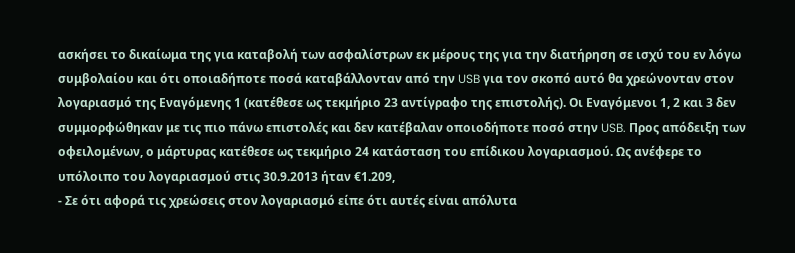ασκήσει το δικαίωμα της για καταβολή των ασφαλίστρων εκ μέρους της για την διατήρηση σε ισχύ του εν λόγω συμβολαίου και ότι οποιαδήποτε ποσά καταβάλλονταν από την USB για τον σκοπό αυτό θα χρεώνονταν στον λογαριασμό της Εναγόμενης 1 (κατέθεσε ως τεκμήριο 23 αντίγραφο της επιστολής). Οι Εναγόμενοι 1, 2 και 3 δεν συμμορφώθηκαν με τις πιο πάνω επιστολές και δεν κατέβαλαν οποιοδήποτε ποσό στην USB. Προς απόδειξη των οφειλομένων, ο μάρτυρας κατέθεσε ως τεκμήριο 24 κατάσταση του επίδικου λογαριασμού. Ως ανέφερε το υπόλοιπο του λογαριασμού στις 30.9.2013 ήταν €1.209,
- Σε ότι αφορά τις χρεώσεις στον λογαριασμό είπε ότι αυτές είναι απόλυτα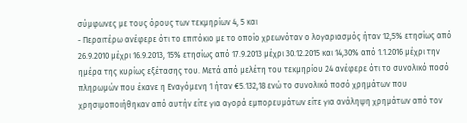σύμφωνες με τους όρους των τεκμηρίων 4, 5 και
- Περαιτέρω ανέφερε ότι το επιτόκιο με το οποίο χρεωνόταν ο λογαριασμός ήταν 12,5% ετησίως από 26.9.2010 μέχρι 16.9.2013, 15% ετησίως από 17.9.2013 μέχρι 30.12.2015 και 14,30% από 1.1.2016 μέχρι την ημέρα της κυρίως εξέτασης του. Μετά από μελέτη του τεκμηρίου 24 ανέφερε ότι το συνολικό ποσό πληρωμών που έκανε η Εναγόμενη 1 ήταν €5.132,18 ενώ το συνολικό ποσό χρημάτων που χρησιμοποιήθηκαν από αυτήν είτε για αγορά εμπορευμάτων είτε για ανάληψη χρημάτων από τον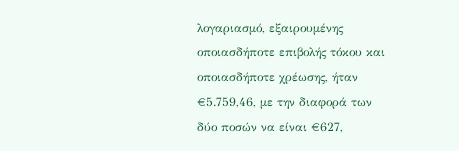λογαριασμό, εξαιρουμένης οποιασδήποτε επιβολής τόκου και οποιασδήποτε χρέωσης, ήταν €5.759,46, με την διαφορά των δύο ποσών να είναι €627,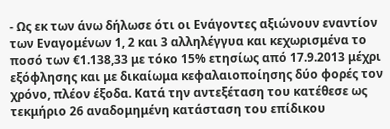- Ως εκ των άνω δήλωσε ότι οι Ενάγοντες αξιώνουν εναντίον των Εναγομένων 1, 2 και 3 αλληλέγγυα και κεχωρισμένα το ποσό των €1.138,33 με τόκο 15% ετησίως από 17.9.2013 μέχρι εξόφλησης και με δικαίωμα κεφαλαιοποίησης δύο φορές τον χρόνο, πλέον έξοδα. Κατά την αντεξέταση του κατέθεσε ως τεκμήριο 26 αναδομημένη κατάσταση του επίδικου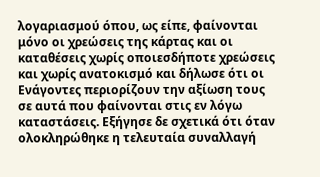λογαριασμού όπου, ως είπε, φαίνονται μόνο οι χρεώσεις της κάρτας και οι καταθέσεις χωρίς οποιεσδήποτε χρεώσεις και χωρίς ανατοκισμό και δήλωσε ότι οι Ενάγοντες περιορίζουν την αξίωση τους σε αυτά που φαίνονται στις εν λόγω καταστάσεις. Εξήγησε δε σχετικά ότι όταν ολοκληρώθηκε η τελευταία συναλλαγή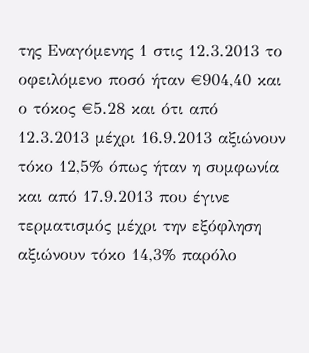της Εναγόμενης 1 στις 12.3.2013 το οφειλόμενο ποσό ήταν €904,40 και ο τόκος €5.28 και ότι από 12.3.2013 μέχρι 16.9.2013 αξιώνουν τόκο 12,5% όπως ήταν η συμφωνία και από 17.9.2013 που έγινε τερματισμός μέχρι την εξόφληση αξιώνουν τόκο 14,3% παρόλο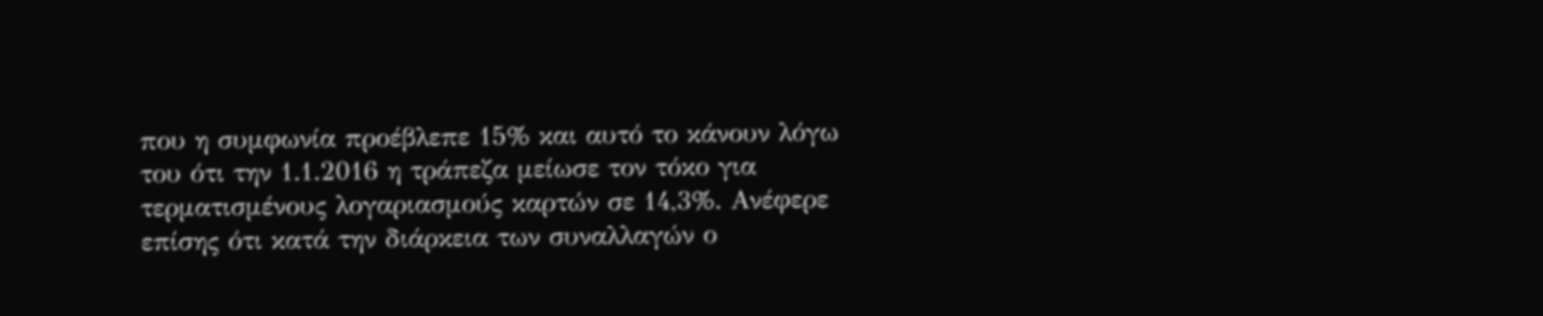που η συμφωνία προέβλεπε 15% και αυτό το κάνουν λόγω του ότι την 1.1.2016 η τράπεζα μείωσε τον τόκο για τερματισμένους λογαριασμούς καρτών σε 14,3%. Ανέφερε επίσης ότι κατά την διάρκεια των συναλλαγών ο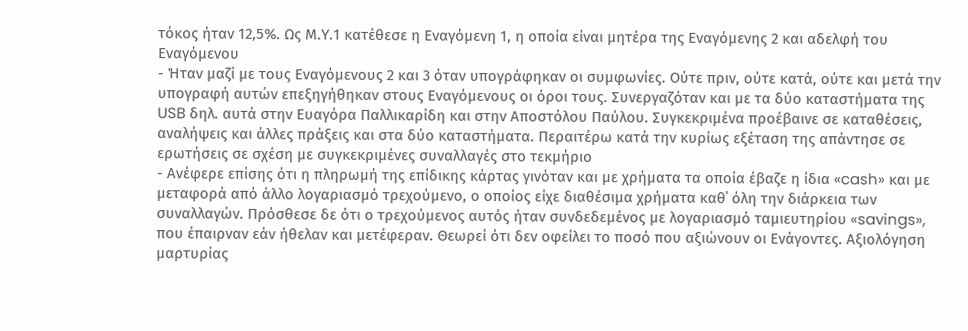τόκος ήταν 12,5%. Ως Μ.Υ.1 κατέθεσε η Εναγόμενη 1, η οποία είναι μητέρα της Εναγόμενης 2 και αδελφή του Εναγόμενου
- Ήταν μαζί με τους Εναγόμενους 2 και 3 όταν υπογράφηκαν οι συμφωνίες. Ούτε πριν, ούτε κατά, ούτε και μετά την υπογραφή αυτών επεξηγήθηκαν στους Εναγόμενους οι όροι τους. Συνεργαζόταν και με τα δύο καταστήματα της USB δηλ. αυτά στην Ευαγόρα Παλλικαρίδη και στην Αποστόλου Παύλου. Συγκεκριμένα προέβαινε σε καταθέσεις, αναλήψεις και άλλες πράξεις και στα δύο καταστήματα. Περαιτέρω κατά την κυρίως εξέταση της απάντησε σε ερωτήσεις σε σχέση με συγκεκριμένες συναλλαγές στο τεκμήριο
- Ανέφερε επίσης ότι η πληρωμή της επίδικης κάρτας γινόταν και με χρήματα τα οποία έβαζε η ίδια «cash» και με μεταφορά από άλλο λογαριασμό τρεχούμενο, ο οποίος είχε διαθέσιμα χρήματα καθ΄ όλη την διάρκεια των συναλλαγών. Πρόσθεσε δε ότι ο τρεχούμενος αυτός ήταν συνδεδεμένος με λογαριασμό ταμιευτηρίου «savings», που έπαιρναν εάν ήθελαν και μετέφεραν. Θεωρεί ότι δεν οφείλει το ποσό που αξιώνουν οι Ενάγοντες. Αξιολόγηση μαρτυρίας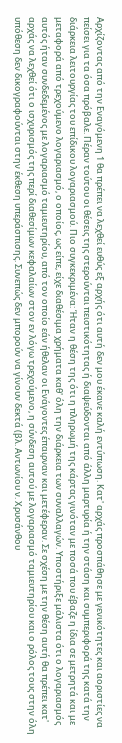Αρχίζοντας από την Εναγόμενη 1 θα πρέπει να λεχθεί ευθύς εξ αρχής ότι αυτή δεν μου έκανε καλή εντύπωση. Κατ' αρχάς προσπάθησε με γενικότητες και αοριστίες να πείσει για τα όσα πρόβαλε. Πέραν τούτου οι θέσεις της στερούνται πειστικότητας ή διαψεύδονται από άλλη μαρτυρία ή την στάση και συμπεριφορά της κατά την διάρκεια λειτουργίας του επίδικου λογαριασμού. Πιο συγκεκριμένα: Ήταν η θέση της ότι η πληρωμή της κάρτας γινόταν με ποσά που έβαζε η ίδια σε μετρητά και με μεταφορά από τρεχούμενο λογαριασμό, ο οποίος, ως είπε, είχε διαθέσιμα χρήματα καθ' όλη την διάρκεια των συναλλαγών. Υποστήριξε μάλιστα ότι ο λογαριασμός αυτός ήταν συνδεδεμένος με λογαριασμό ταμιευτηρίου, από τον οποίο εάν ήθελαν οι Ενάγοντες έπαιρναν και μετέφεραν. Σε σχέση με την θέση αυτή θα πρέπει κατ' αρχάς να λεχθεί ότι ο ισχυρισμός της περί διαθεσίμων κεφαλαίων στον εν λόγω τρεχούμενο, η σύνδεση αυτού με λογαριασμό ταμιευτηρίου και ο ρόλος τους στην όλη υπόθεση δεν δικογραφούνται στην έκθεση υπεράσπισης. Συνεπώς δεν μπορούν να γίνουν δεκτά (βλ. Αντωνίου ν. Χρυσάνθου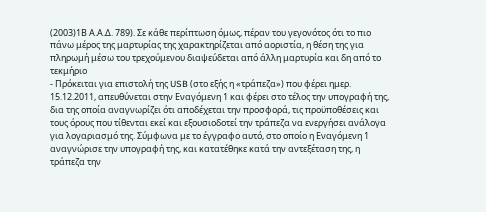(2003)1Β Α.Α.Δ. 789). Σε κάθε περίπτωση όμως, πέραν του γεγονότος ότι το πιο πάνω μέρος της μαρτυρίας της χαρακτηρίζεται από αοριστία, η θέση της για πληρωμή μέσω του τρεχούμενου διαψεύδεται από άλλη μαρτυρία και δη από το τεκμήριο
- Πρόκειται για επιστολή της USB (στο εξής η «τράπεζα») που φέρει ημερ. 15.12.2011, απευθύνεται στην Εναγόμενη 1 και φέρει στο τέλος την υπογραφή της, δια της οποία αναγνωρίζει ότι αποδέχεται την προσφορά, τις προϋποθέσεις και τους όρους που τίθενται εκεί και εξουσιοδοτεί την τράπεζα να ενεργήσει ανάλογα για λογαριασμό της. Σύμφωνα με το έγγραφο αυτό, στο οποίο η Εναγόμενη 1 αναγνώρισε την υπογραφή της, και κατατέθηκε κατά την αντεξέταση της, η τράπεζα την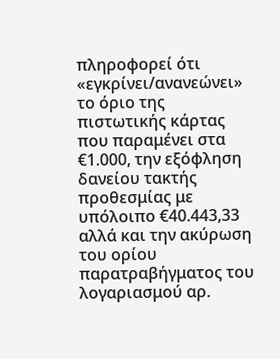πληροφορεί ότι «εγκρίνει/ανανεώνει» το όριο της πιστωτικής κάρτας που παραμένει στα €1.000, την εξόφληση δανείου τακτής προθεσμίας με υπόλοιπο €40.443,33 αλλά και την ακύρωση του ορίου παρατραβήγματος του λογαριασμού αρ.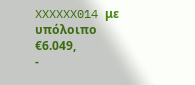XXXXXX014 με υπόλοιπο €6.049,
-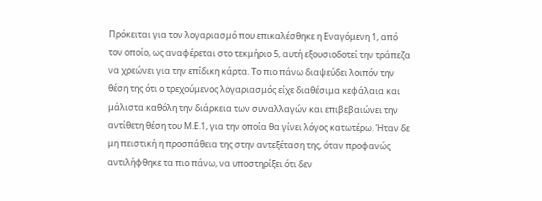Πρόκειται για τον λογαριασμό που επικαλέσθηκε η Εναγόμενη 1, από τον οποίο, ως αναφέρεται στο τεκμήριο 5, αυτή εξουσιοδοτεί την τράπεζα να χρεώνει για την επίδικη κάρτα. Το πιο πάνω διαψεύδει λοιπόν την θέση της ότι ο τρεχούμενος λογαριασμός είχε διαθέσιμα κεφάλαια και μάλιστα καθόλη την διάρκεια των συναλλαγών και επιβεβαιώνει την αντίθετη θέση του Μ.Ε.1, για την οποία θα γίνει λόγος κατωτέρω. Ήταν δε μη πειστική η προσπάθεια της στην αντεξέταση της, όταν προφανώς αντιλήφθηκε τα πιο πάνω, να υποστηρίξει ότι δεν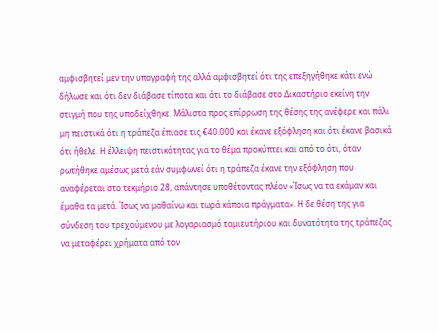αμφισβητεί μεν την υπογραφή της αλλά αμφισβητεί ότι της επεξηγήθηκε κάτι ενώ δήλωσε και ότι δεν διάβασε τίποτα και ότι το διάβασε στο Δικαστήριο εκείνη την στιγμή που της υποδείχθηκε. Μάλιστα προς επίρρωση της θέσης της ανέφερε και πάλι μη πειστικά ότι η τράπεζα έπιασε τις €40.000 και έκανε εξόφληση και ότι έκανε βασικά ότι ήθελε. Η έλλειψη πειστικότητας για το θέμα προκύπτει και από το ότι, όταν ρωτήθηκε αμέσως μετά εάν συμφωνεί ότι η τράπεζα έκανε την εξόφληση που αναφέρεται στο τεκμήριο 28, απάντησε υποθέτοντας πλέον «Ίσως να τα εκάμαν και έμαθα τα μετά. Ίσως να μαθαίνω και τωρά κάποια πράγματα». Η δε θέση της για σύνδεση του τρεχούμενου με λογαριασμό ταμιευτήριου και δυνατότητα της τράπεζας να μεταφέρει χρήματα από τον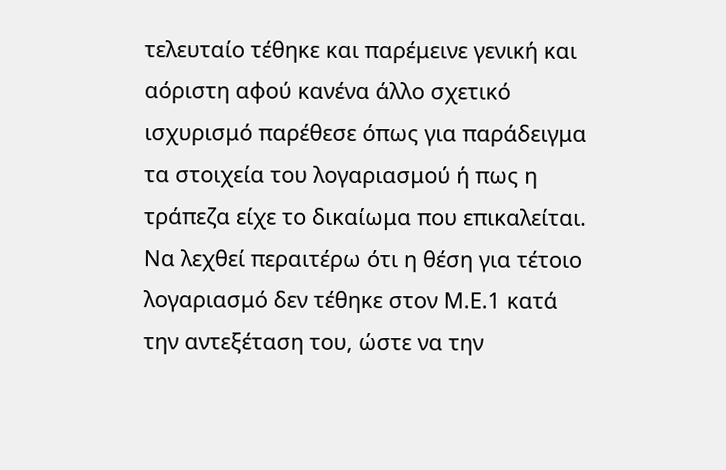τελευταίο τέθηκε και παρέμεινε γενική και αόριστη αφού κανένα άλλο σχετικό ισχυρισμό παρέθεσε όπως για παράδειγμα τα στοιχεία του λογαριασμού ή πως η τράπεζα είχε το δικαίωμα που επικαλείται. Να λεχθεί περαιτέρω ότι η θέση για τέτοιο λογαριασμό δεν τέθηκε στον Μ.Ε.1 κατά την αντεξέταση του, ώστε να την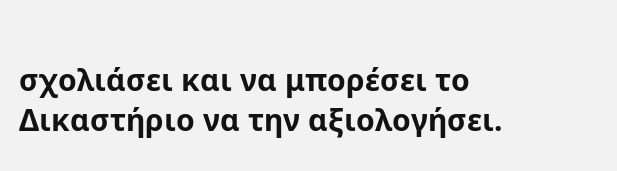σχολιάσει και να μπορέσει το Δικαστήριο να την αξιολογήσει.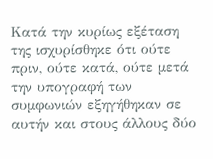Κατά την κυρίως εξέταση της ισχυρίσθηκε ότι ούτε πριν, ούτε κατά, ούτε μετά την υπογραφή των συμφωνιών εξηγήθηκαν σε αυτήν και στους άλλους δύο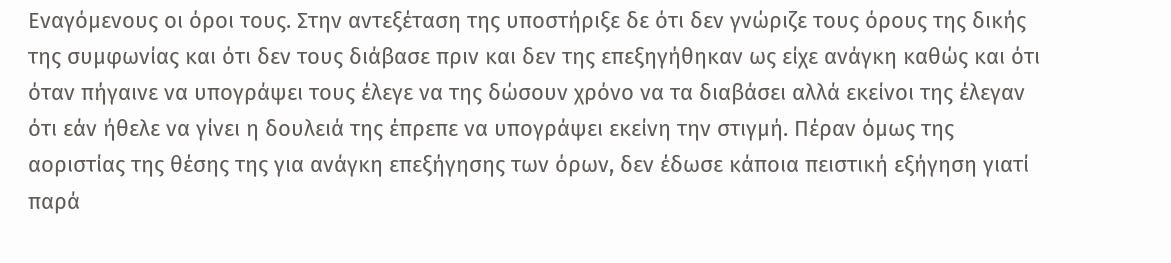Εναγόμενους οι όροι τους. Στην αντεξέταση της υποστήριξε δε ότι δεν γνώριζε τους όρους της δικής της συμφωνίας και ότι δεν τους διάβασε πριν και δεν της επεξηγήθηκαν ως είχε ανάγκη καθώς και ότι όταν πήγαινε να υπογράψει τους έλεγε να της δώσουν χρόνο να τα διαβάσει αλλά εκείνοι της έλεγαν ότι εάν ήθελε να γίνει η δουλειά της έπρεπε να υπογράψει εκείνη την στιγμή. Πέραν όμως της αοριστίας της θέσης της για ανάγκη επεξήγησης των όρων, δεν έδωσε κάποια πειστική εξήγηση γιατί παρά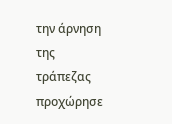την άρνηση της τράπεζας προχώρησε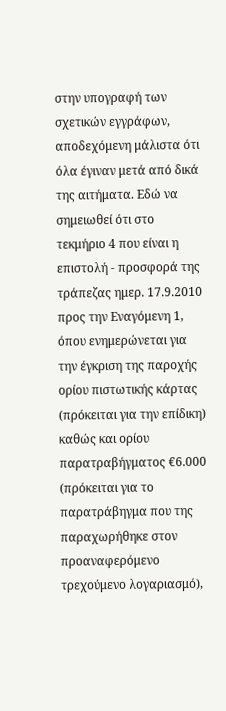στην υπογραφή των σχετικών εγγράφων, αποδεχόμενη μάλιστα ότι όλα έγιναν μετά από δικά της αιτήματα. Εδώ να σημειωθεί ότι στο τεκμήριο 4 που είναι η επιστολή - προσφορά της τράπεζας ημερ. 17.9.2010 προς την Εναγόμενη 1, όπου ενημερώνεται για την έγκριση της παροχής ορίου πιστωτικής κάρτας (πρόκειται για την επίδικη) καθώς και ορίου παρατραβήγματος €6.000 (πρόκειται για το παρατράβηγμα που της παραχωρήθηκε στον προαναφερόμενο τρεχούμενο λογαριασμό),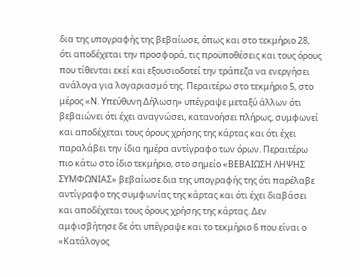δια της υπογραφής της βεβαίωσε, όπως και στο τεκμήριο 28, ότι αποδέχεται την προσφορά, τις προϋποθέσεις και τους όρους που τίθενται εκεί και εξουσιοδοτεί την τράπεζα να ενεργήσει ανάλογα για λογαριασμό της. Περαιτέρω στο τεκμήριο 5, στο μέρος «Ν. Υπεύθυνη Δήλωση» υπέγραψε μεταξύ άλλων ότι βεβαιώνει ότι έχει αναγνώσει, κατανοήσει πλήρως, συμφωνεί και αποδέχεται τους όρους χρήσης της κάρτας και ότι έχει παραλάβει την ίδια ημέρα αντίγραφο των όρων. Περαιτέρω πιο κάτω στο ίδιο τεκμήριο, στο σημείο «ΒΕΒΑΙΩΣΗ ΛΗΨΗΣ ΣΥΜΦΩΝΙΑΣ» βεβαίωσε δια της υπογραφής της ότι παρέλαβε αντίγραφο της συμφωνίας της κάρτας και ότι έχει διαβάσει και αποδέχεται τους όρους χρήσης της κάρτας. Δεν αμφισβήτησε δε ότι υπέγραψε και το τεκμήριο 6 που είναι ο «Κατάλογος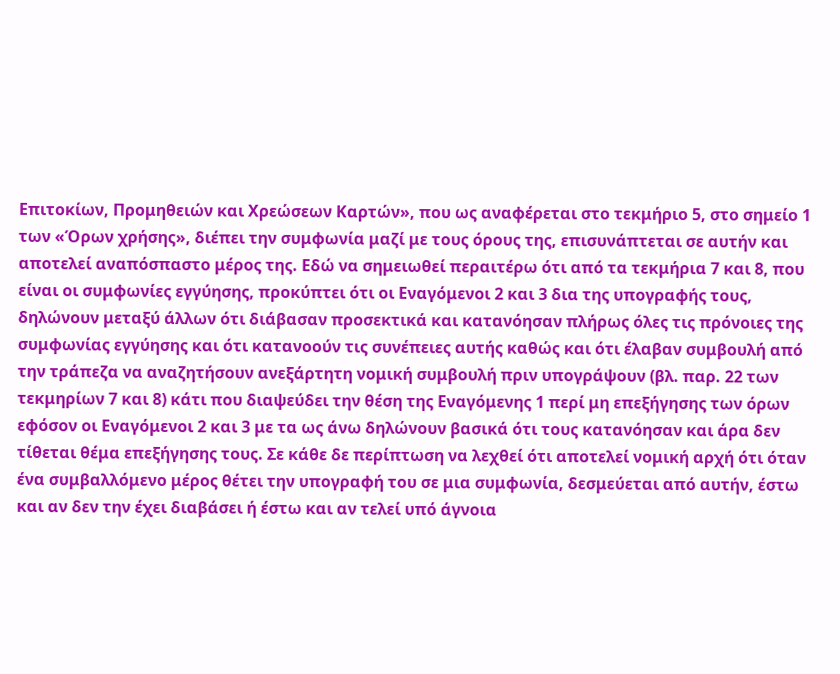Επιτοκίων, Προμηθειών και Χρεώσεων Καρτών», που ως αναφέρεται στο τεκμήριο 5, στο σημείο 1 των «Όρων χρήσης», διέπει την συμφωνία μαζί με τους όρους της, επισυνάπτεται σε αυτήν και αποτελεί αναπόσπαστο μέρος της. Εδώ να σημειωθεί περαιτέρω ότι από τα τεκμήρια 7 και 8, που είναι οι συμφωνίες εγγύησης, προκύπτει ότι οι Εναγόμενοι 2 και 3 δια της υπογραφής τους, δηλώνουν μεταξύ άλλων ότι διάβασαν προσεκτικά και κατανόησαν πλήρως όλες τις πρόνοιες της συμφωνίας εγγύησης και ότι κατανοούν τις συνέπειες αυτής καθώς και ότι έλαβαν συμβουλή από την τράπεζα να αναζητήσουν ανεξάρτητη νομική συμβουλή πριν υπογράψουν (βλ. παρ. 22 των τεκμηρίων 7 και 8) κάτι που διαψεύδει την θέση της Εναγόμενης 1 περί μη επεξήγησης των όρων εφόσον οι Εναγόμενοι 2 και 3 με τα ως άνω δηλώνουν βασικά ότι τους κατανόησαν και άρα δεν τίθεται θέμα επεξήγησης τους. Σε κάθε δε περίπτωση να λεχθεί ότι αποτελεί νομική αρχή ότι όταν ένα συμβαλλόμενο μέρος θέτει την υπογραφή του σε μια συμφωνία, δεσμεύεται από αυτήν, έστω και αν δεν την έχει διαβάσει ή έστω και αν τελεί υπό άγνοια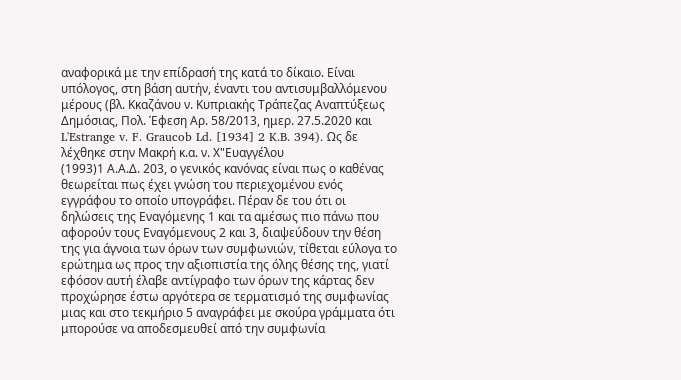αναφορικά με την επίδρασή της κατά το δίκαιο. Είναι υπόλογος, στη βάση αυτήν, έναντι του αντισυμβαλλόμενου μέρους (βλ. Κκαζάνου ν. Κυπριακής Τράπεζας Αναπτύξεως Δημόσιας, Πολ. Έφεση Αρ. 58/2013, ημερ. 27.5.2020 και L'Estrange v. F. Graucob Ld. [1934] 2 K.B. 394). Ως δε λέχθηκε στην Μακρή κ.α. ν. Χ"Ευαγγέλου
(1993)1 Α.Α.Δ. 203, ο γενικός κανόνας είναι πως ο καθένας θεωρείται πως έχει γνώση του περιεχομένου ενός εγγράφου το οποίο υπογράφει. Πέραν δε του ότι οι δηλώσεις της Εναγόμενης 1 και τα αμέσως πιο πάνω που αφορούν τους Εναγόμενους 2 και 3, διαψεύδουν την θέση της για άγνοια των όρων των συμφωνιών, τίθεται εύλογα το ερώτημα ως προς την αξιοπιστία της όλης θέσης της, γιατί εφόσον αυτή έλαβε αντίγραφο των όρων της κάρτας δεν προχώρησε έστω αργότερα σε τερματισμό της συμφωνίας μιας και στο τεκμήριο 5 αναγράφει με σκούρα γράμματα ότι μπορούσε να αποδεσμευθεί από την συμφωνία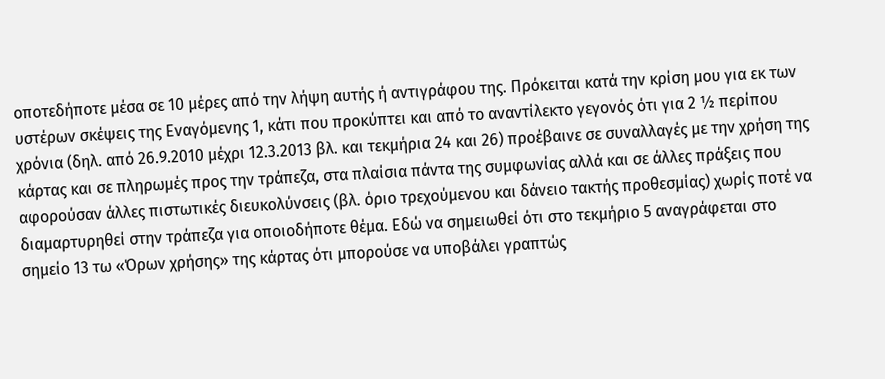οποτεδήποτε μέσα σε 10 μέρες από την λήψη αυτής ή αντιγράφου της. Πρόκειται κατά την κρίση μου για εκ των υστέρων σκέψεις της Εναγόμενης 1, κάτι που προκύπτει και από το αναντίλεκτο γεγονός ότι για 2 ½ περίπου χρόνια (δηλ. από 26.9.2010 μέχρι 12.3.2013 βλ. και τεκμήρια 24 και 26) προέβαινε σε συναλλαγές με την χρήση της κάρτας και σε πληρωμές προς την τράπεζα, στα πλαίσια πάντα της συμφωνίας αλλά και σε άλλες πράξεις που αφορούσαν άλλες πιστωτικές διευκολύνσεις (βλ. όριο τρεχούμενου και δάνειο τακτής προθεσμίας) χωρίς ποτέ να διαμαρτυρηθεί στην τράπεζα για οποιοδήποτε θέμα. Εδώ να σημειωθεί ότι στο τεκμήριο 5 αναγράφεται στο σημείο 13 τω «Όρων χρήσης» της κάρτας ότι μπορούσε να υποβάλει γραπτώς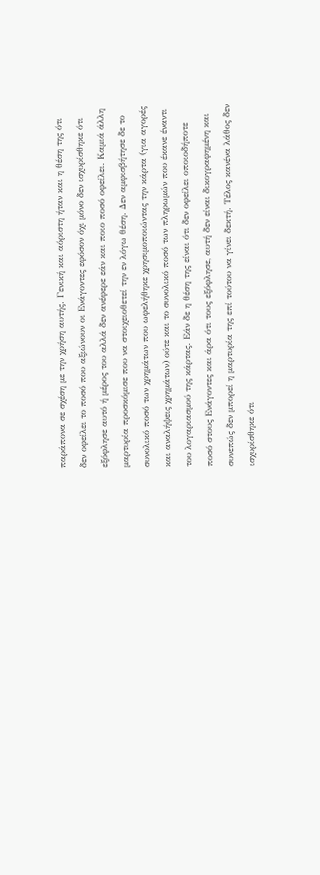παράπονα σε σχέση με την χρήση αυτής. Γενική και αόριστη ήταν και η θέση της ότι δεν οφείλει το ποσό που αξιώνουν οι Ενάγοντες εφόσον όχι μόνο δεν ισχυρίσθηκε ότι εξόφλησε αυτό ή μέρος του αλλά δεν ανέφερε εάν και ποιο ποσό οφείλει. Καμιά άλλη μαρτυρία προσκόμισε που να στοιχειοθετεί την εν λόγω θέση. Δεν αμφισβήτησε δε το συνολικό ποσό των χρημάτων που ωφελήθηκε χρησιμοποιώντας την κάρτα (για αγορές και αναλήψεις χρημάτων) ούτε και το συνολικό ποσό των πληρωμών που έκανε έναντι του λογαριασμού της κάρτας. Εάν δε η θέση της είναι ότι δεν οφείλει οποιοδήποτε ποσό στους Ενάγοντες και άρα ότι τους εξόφλησε, αυτή δεν είναι δικογραφημένη και συνεπώς δεν μπορεί η μαρτυρία της επί τούτου να γίνει δεκτή. Τέλος κανένα λάθος δεν ισχυρίσθηκε ότι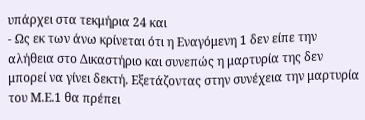υπάρχει στα τεκμήρια 24 και
- Ως εκ των άνω κρίνεται ότι η Εναγόμενη 1 δεν είπε την αλήθεια στο Δικαστήριο και συνεπώς η μαρτυρία της δεν μπορεί να γίνει δεκτή. Εξετάζοντας στην συνέχεια την μαρτυρία του Μ.Ε.1 θα πρέπει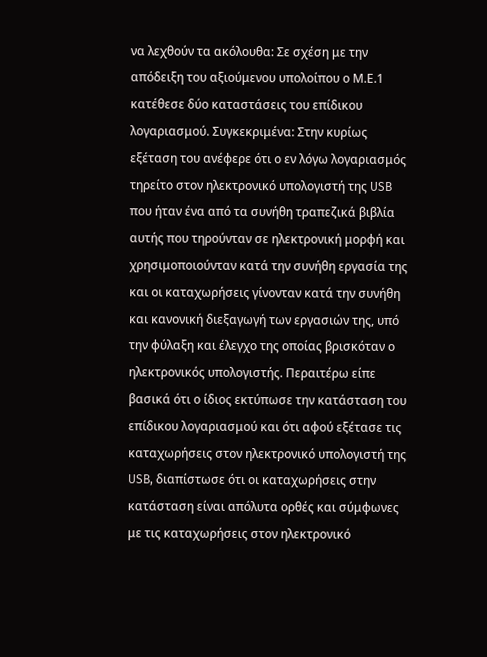να λεχθούν τα ακόλουθα: Σε σχέση με την απόδειξη του αξιούμενου υπολοίπου ο Μ.Ε.1 κατέθεσε δύο καταστάσεις του επίδικου λογαριασμού. Συγκεκριμένα: Στην κυρίως εξέταση του ανέφερε ότι ο εν λόγω λογαριασμός τηρείτο στον ηλεκτρονικό υπολογιστή της USB που ήταν ένα από τα συνήθη τραπεζικά βιβλία αυτής που τηρούνταν σε ηλεκτρονική μορφή και χρησιμοποιούνταν κατά την συνήθη εργασία της και οι καταχωρήσεις γίνονταν κατά την συνήθη και κανονική διεξαγωγή των εργασιών της, υπό την φύλαξη και έλεγχο της οποίας βρισκόταν ο ηλεκτρονικός υπολογιστής. Περαιτέρω είπε βασικά ότι ο ίδιος εκτύπωσε την κατάσταση του επίδικου λογαριασμού και ότι αφού εξέτασε τις καταχωρήσεις στον ηλεκτρονικό υπολογιστή της USB, διαπίστωσε ότι οι καταχωρήσεις στην κατάσταση είναι απόλυτα ορθές και σύμφωνες με τις καταχωρήσεις στον ηλεκτρονικό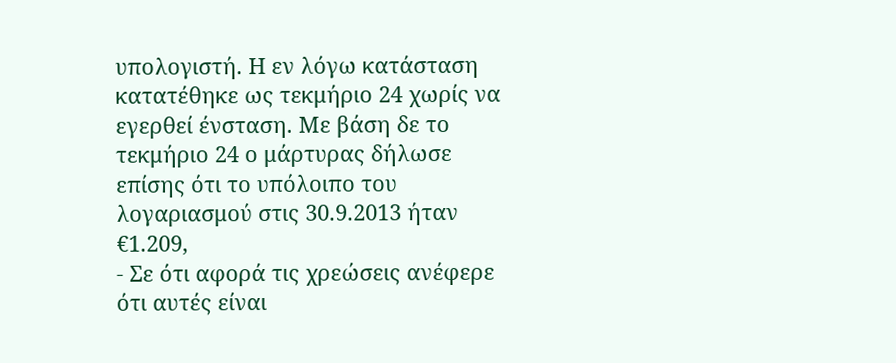υπολογιστή. Η εν λόγω κατάσταση κατατέθηκε ως τεκμήριο 24 χωρίς να εγερθεί ένσταση. Με βάση δε το τεκμήριο 24 ο μάρτυρας δήλωσε επίσης ότι το υπόλοιπο του λογαριασμού στις 30.9.2013 ήταν €1.209,
- Σε ότι αφορά τις χρεώσεις ανέφερε ότι αυτές είναι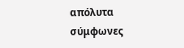απόλυτα σύμφωνες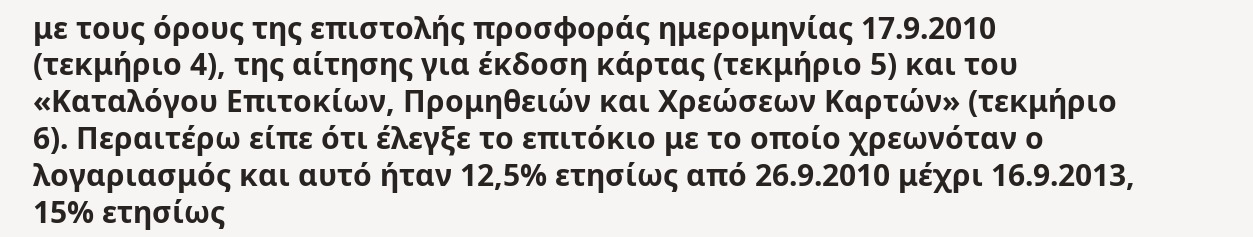με τους όρους της επιστολής προσφοράς ημερομηνίας 17.9.2010 (τεκμήριο 4), της αίτησης για έκδοση κάρτας (τεκμήριο 5) και του «Καταλόγου Επιτοκίων, Προμηθειών και Χρεώσεων Καρτών» (τεκμήριο 6). Περαιτέρω είπε ότι έλεγξε το επιτόκιο με το οποίο χρεωνόταν ο λογαριασμός και αυτό ήταν 12,5% ετησίως από 26.9.2010 μέχρι 16.9.2013, 15% ετησίως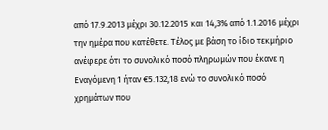από 17.9.2013 μέχρι 30.12.2015 και 14,3% από 1.1.2016 μέχρι την ημέρα που κατέθετε. Τέλος με βάση το ίδιο τεκμήριο ανέφερε ότι το συνολικό ποσό πληρωμών που έκανε η Εναγόμενη 1 ήταν €5.132,18 ενώ το συνολικό ποσό χρημάτων που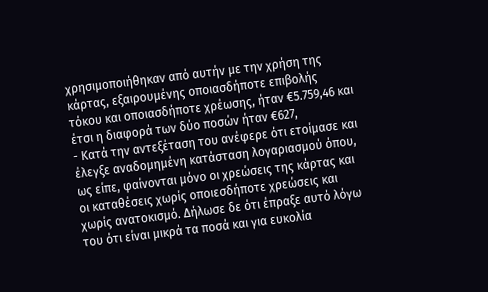χρησιμοποιήθηκαν από αυτήν με την χρήση της κάρτας, εξαιρουμένης οποιασδήποτε επιβολής τόκου και οποιασδήποτε χρέωσης, ήταν €5.759,46 και έτσι η διαφορά των δύο ποσών ήταν €627,
- Κατά την αντεξέταση του ανέφερε ότι ετοίμασε και έλεγξε αναδομημένη κατάσταση λογαριασμού όπου, ως είπε, φαίνονται μόνο οι χρεώσεις της κάρτας και οι καταθέσεις χωρίς οποιεσδήποτε χρεώσεις και χωρίς ανατοκισμό. Δήλωσε δε ότι έπραξε αυτό λόγω του ότι είναι μικρά τα ποσά και για ευκολία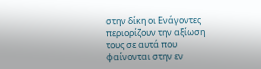στην δίκη οι Ενάγοντες περιορίζουν την αξίωση τους σε αυτά που φαίνονται στην εν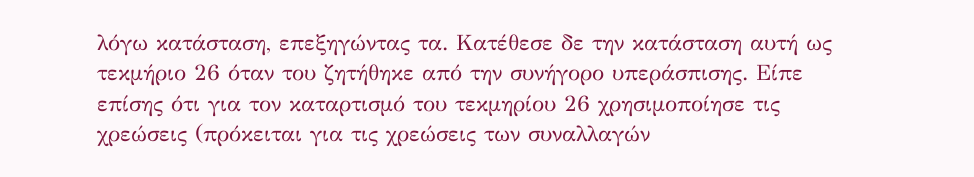λόγω κατάσταση, επεξηγώντας τα. Κατέθεσε δε την κατάσταση αυτή ως τεκμήριο 26 όταν του ζητήθηκε από την συνήγορο υπεράσπισης. Είπε επίσης ότι για τον καταρτισμό του τεκμηρίου 26 χρησιμοποίησε τις χρεώσεις (πρόκειται για τις χρεώσεις των συναλλαγών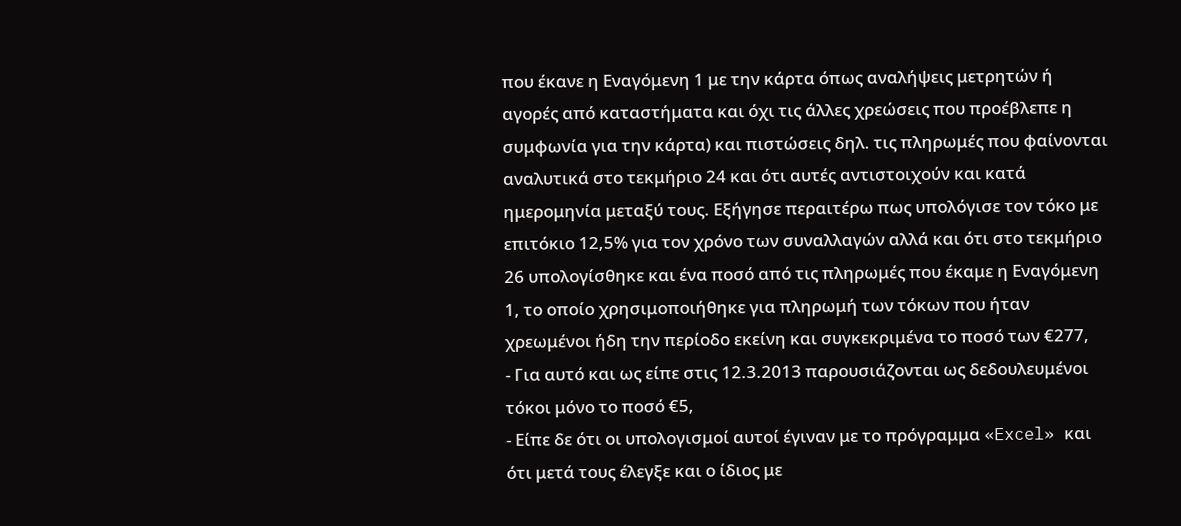που έκανε η Εναγόμενη 1 με την κάρτα όπως αναλήψεις μετρητών ή αγορές από καταστήματα και όχι τις άλλες χρεώσεις που προέβλεπε η συμφωνία για την κάρτα) και πιστώσεις δηλ. τις πληρωμές που φαίνονται αναλυτικά στο τεκμήριο 24 και ότι αυτές αντιστοιχούν και κατά ημερομηνία μεταξύ τους. Εξήγησε περαιτέρω πως υπολόγισε τον τόκο με επιτόκιο 12,5% για τον χρόνο των συναλλαγών αλλά και ότι στο τεκμήριο 26 υπολογίσθηκε και ένα ποσό από τις πληρωμές που έκαμε η Εναγόμενη 1, το οποίο χρησιμοποιήθηκε για πληρωμή των τόκων που ήταν χρεωμένοι ήδη την περίοδο εκείνη και συγκεκριμένα το ποσό των €277,
- Για αυτό και ως είπε στις 12.3.2013 παρουσιάζονται ως δεδουλευμένοι τόκοι μόνο το ποσό €5,
- Είπε δε ότι οι υπολογισμοί αυτοί έγιναν με το πρόγραμμα «Excel» και ότι μετά τους έλεγξε και ο ίδιος με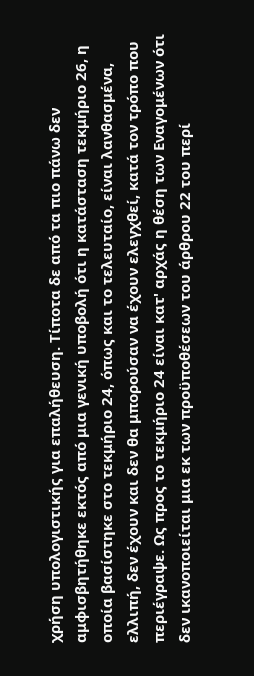χρήση υπολογιστικής για επαλήθευση. Τίποτα δε από τα πιο πάνω δεν αμφισβητήθηκε εκτός από μια γενική υποβολή ότι η κατάσταση τεκμήριο 26, η οποία βασίστηκε στο τεκμήριο 24, όπως και το τελευταίο, είναι λανθασμένα, ελλιπή, δεν έχουν και δεν θα μπορούσαν να έχουν ελεγχθεί, κατά τον τρόπο που περιέγραψε. Ως προς το τεκμήριο 24 είναι κατ' αρχάς η θέση των Εναγομένων ότι δεν ικανοποιείται μια εκ των προϋποθέσεων του άρθρου 22 του περί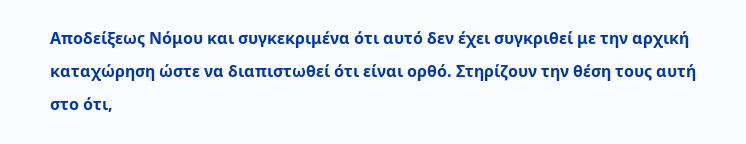Αποδείξεως Νόμου και συγκεκριμένα ότι αυτό δεν έχει συγκριθεί με την αρχική καταχώρηση ώστε να διαπιστωθεί ότι είναι ορθό. Στηρίζουν την θέση τους αυτή στο ότι,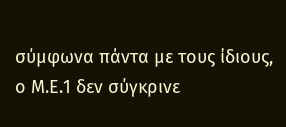σύμφωνα πάντα με τους ίδιους, ο Μ.Ε.1 δεν σύγκρινε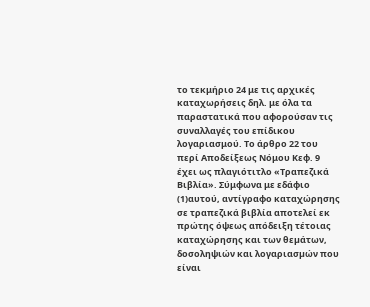το τεκμήριο 24 με τις αρχικές καταχωρήσεις δηλ. με όλα τα παραστατικά που αφορούσαν τις συναλλαγές του επίδικου λογαριασμού. Το άρθρο 22 του περί Αποδείξεως Νόμου Κεφ. 9 έχει ως πλαγιότιτλο «Τραπεζικά Βιβλία». Σύμφωνα με εδάφιο
(1)αυτού, αντίγραφο καταχώρησης σε τραπεζικά βιβλία αποτελεί εκ πρώτης όψεως απόδειξη τέτοιας καταχώρησης και των θεµάτων, δοσοληψιών και λογαριασµών που είναι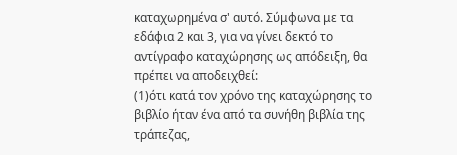καταχωρηµένα σ' αυτό. Σύμφωνα με τα εδάφια 2 και 3, για να γίνει δεκτό το αντίγραφο καταχώρησης ως απόδειξη, θα πρέπει να αποδειχθεί:
(1)ότι κατά τον χρόνο της καταχώρησης το βιβλίο ήταν ένα από τα συνήθη βιβλία της τράπεζας,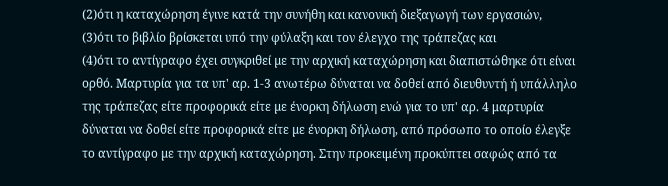(2)ότι η καταχώρηση έγινε κατά την συνήθη και κανονική διεξαγωγή των εργασιών,
(3)ότι το βιβλίο βρίσκεται υπό την φύλαξη και τον έλεγχο της τράπεζας και
(4)ότι το αντίγραφο έχει συγκριθεί µε την αρχική καταχώρηση και διαπιστώθηκε ότι είναι ορθό. Μαρτυρία για τα υπ' αρ. 1-3 ανωτέρω δύναται να δοθεί από διευθυντή ή υπάλληλο της τράπεζας είτε προφορικά είτε µε ένορκη δήλωση ενώ για το υπ' αρ. 4 μαρτυρία δύναται να δοθεί είτε προφορικά είτε µε ένορκη δήλωση, από πρόσωπο το οποίο έλεγξε το αντίγραφο µε την αρχική καταχώρηση. Στην προκειμένη προκύπτει σαφώς από τα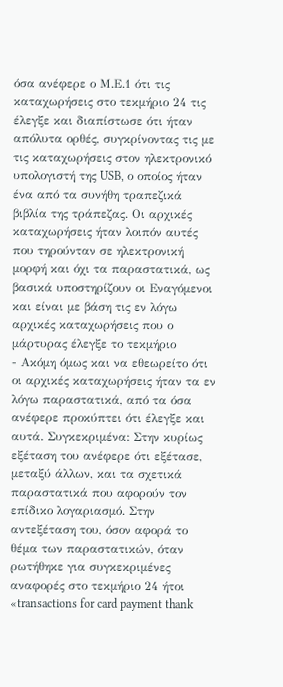όσα ανέφερε ο Μ.Ε.1 ότι τις καταχωρήσεις στο τεκμήριο 24 τις έλεγξε και διαπίστωσε ότι ήταν απόλυτα ορθές, συγκρίνοντας τις με τις καταχωρήσεις στον ηλεκτρονικό υπολογιστή της USB, ο οποίος ήταν ένα από τα συνήθη τραπεζικά βιβλία της τράπεζας. Οι αρχικές καταχωρήσεις ήταν λοιπόν αυτές που τηρούνταν σε ηλεκτρονική μορφή και όχι τα παραστατικά, ως βασικά υποστηρίζουν οι Εναγόμενοι και είναι με βάση τις εν λόγω αρχικές καταχωρήσεις που ο μάρτυρας έλεγξε το τεκμήριο
- Ακόμη όμως και να εθεωρείτο ότι οι αρχικές καταχωρήσεις ήταν τα εν λόγω παραστατικά, από τα όσα ανέφερε προκύπτει ότι έλεγξε και αυτά. Συγκεκριμένα: Στην κυρίως εξέταση του ανέφερε ότι εξέτασε, μεταξύ άλλων, και τα σχετικά παραστατικά που αφορούν τον επίδικο λογαριασμό. Στην αντεξέταση του, όσον αφορά το θέμα των παραστατικών, όταν ρωτήθηκε για συγκεκριμένες αναφορές στο τεκμήριο 24 ήτοι «transactions for card payment thank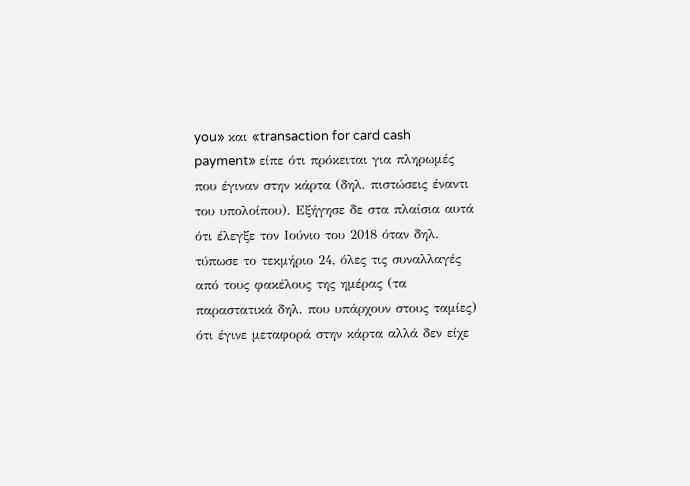you» και «transaction for card cash payment» είπε ότι πρόκειται για πληρωμές που έγιναν στην κάρτα (δηλ. πιστώσεις έναντι του υπολοίπου). Εξήγησε δε στα πλαίσια αυτά ότι έλεγξε τον Ιούνιο του 2018 όταν δηλ. τύπωσε το τεκμήριο 24, όλες τις συναλλαγές από τους φακέλους της ημέρας (τα παραστατικά δηλ. που υπάρχουν στους ταμίες) ότι έγινε μεταφορά στην κάρτα αλλά δεν είχε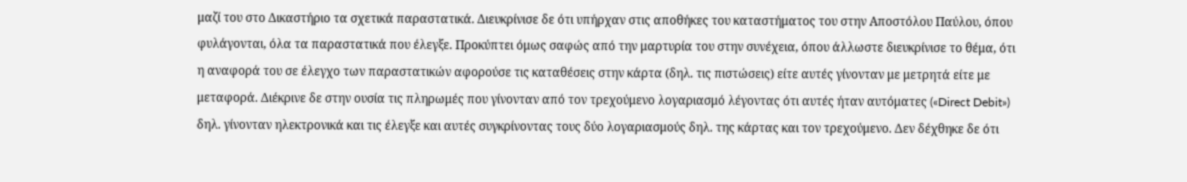μαζί του στο Δικαστήριο τα σχετικά παραστατικά. Διευκρίνισε δε ότι υπήρχαν στις αποθήκες του καταστήματος του στην Αποστόλου Παύλου, όπου φυλάγονται, όλα τα παραστατικά που έλεγξε. Προκύπτει όμως σαφώς από την μαρτυρία του στην συνέχεια, όπου άλλωστε διευκρίνισε το θέμα, ότι η αναφορά του σε έλεγχο των παραστατικών αφορούσε τις καταθέσεις στην κάρτα (δηλ. τις πιστώσεις) είτε αυτές γίνονταν με μετρητά είτε με μεταφορά. Διέκρινε δε στην ουσία τις πληρωμές που γίνονταν από τον τρεχούμενο λογαριασμό λέγοντας ότι αυτές ήταν αυτόματες («Direct Debit») δηλ. γίνονταν ηλεκτρονικά και τις έλεγξε και αυτές συγκρίνοντας τους δύο λογαριασμούς δηλ. της κάρτας και τον τρεχούμενο. Δεν δέχθηκε δε ότι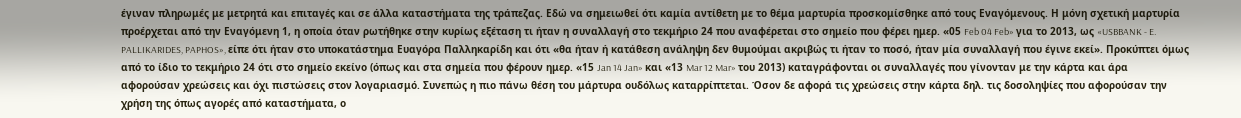έγιναν πληρωμές με μετρητά και επιταγές και σε άλλα καταστήματα της τράπεζας. Εδώ να σημειωθεί ότι καμία αντίθετη με το θέμα μαρτυρία προσκομίσθηκε από τους Εναγόμενους. Η μόνη σχετική μαρτυρία προέρχεται από την Εναγόμενη 1, η οποία όταν ρωτήθηκε στην κυρίως εξέταση τι ήταν η συναλλαγή στο τεκμήριο 24 που αναφέρεται στο σημείο που φέρει ημερ. «05 Feb 04 Feb» για το 2013, ως «USBBANK - E. PALLIKARIDES, PAPHOS», είπε ότι ήταν στο υποκατάστημα Ευαγόρα Παλληκαρίδη και ότι «θα ήταν ή κατάθεση ανάληψη δεν θυμούμαι ακριβώς τι ήταν το ποσό, ήταν μία συναλλαγή που έγινε εκεί». Προκύπτει όμως από το ίδιο το τεκμήριο 24 ότι στο σημείο εκείνο (όπως και στα σημεία που φέρουν ημερ. «15 Jan 14 Jan» και «13 Mar 12 Mar» του 2013) καταγράφονται οι συναλλαγές που γίνονταν με την κάρτα και άρα αφορούσαν χρεώσεις και όχι πιστώσεις στον λογαριασμό. Συνεπώς η πιο πάνω θέση του μάρτυρα ουδόλως καταρρίπτεται. Όσον δε αφορά τις χρεώσεις στην κάρτα δηλ. τις δοσοληψίες που αφορούσαν την χρήση της όπως αγορές από καταστήματα, ο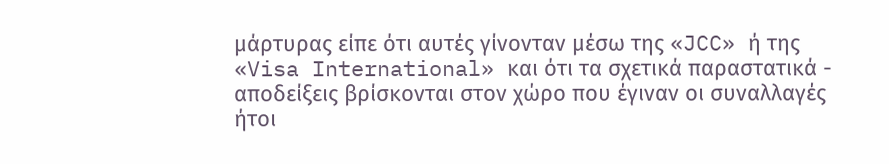μάρτυρας είπε ότι αυτές γίνονταν μέσω της «JCC» ή της «Visa International» και ότι τα σχετικά παραστατικά - αποδείξεις βρίσκονται στον χώρο που έγιναν οι συναλλαγές ήτοι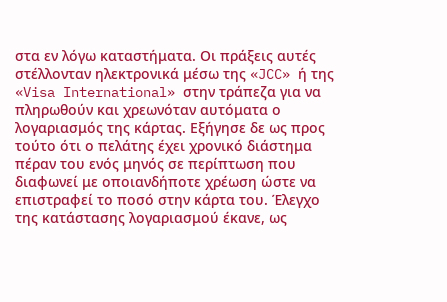στα εν λόγω καταστήματα. Οι πράξεις αυτές στέλλονταν ηλεκτρονικά μέσω της «JCC» ή της «Visa International» στην τράπεζα για να πληρωθούν και χρεωνόταν αυτόματα ο λογαριασμός της κάρτας. Εξήγησε δε ως προς τούτο ότι ο πελάτης έχει χρονικό διάστημα πέραν του ενός μηνός σε περίπτωση που διαφωνεί με οποιανδήποτε χρέωση ώστε να επιστραφεί το ποσό στην κάρτα του. Έλεγχο της κατάστασης λογαριασμού έκανε, ως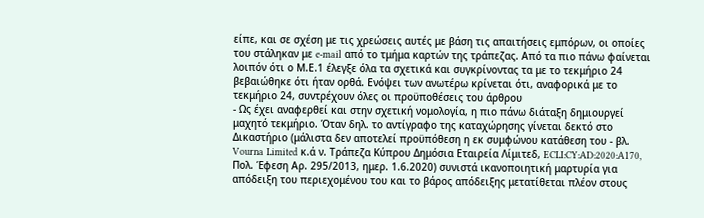είπε, και σε σχέση με τις χρεώσεις αυτές με βάση τις απαιτήσεις εμπόρων, οι οποίες του στάληκαν με e-mail από το τμήμα καρτών της τράπεζας. Από τα πιο πάνω φαίνεται λοιπόν ότι ο Μ.Ε.1 έλεγξε όλα τα σχετικά και συγκρίνοντας τα με το τεκμήριο 24 βεβαιώθηκε ότι ήταν ορθά. Ενόψει των ανωτέρω κρίνεται ότι, αναφορικά με το τεκμήριο 24, συντρέχουν όλες οι προϋποθέσεις του άρθρου
- Ως έχει αναφερθεί και στην σχετική νομολογία, η πιο πάνω διάταξη δημιουργεί μαχητό τεκμήριο. Όταν δηλ. το αντίγραφο της καταχώρησης γίνεται δεκτό στο Δικαστήριο (μάλιστα δεν αποτελεί προϋπόθεση η εκ συμφώνου κατάθεση του - βλ. Vourna Limited κ.ά ν. Τράπεζα Κύπρου Δημόσια Εταιρεία Λίμιτεδ, ECLI:CY:AD:2020:A170, Πολ. Έφεση Αρ. 295/2013, ημερ. 1.6.2020) συνιστά ικανοποιητική μαρτυρία για απόδειξη του περιεχομένου του και το βάρος απόδειξης μετατίθεται πλέον στους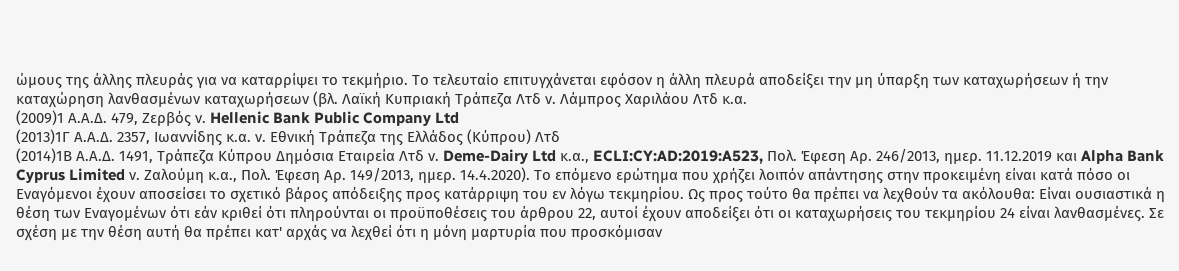ώμους της άλλης πλευράς για να καταρρίψει το τεκμήριο. Το τελευταίο επιτυγχάνεται εφόσον η άλλη πλευρά αποδείξει την μη ύπαρξη των καταχωρήσεων ή την καταχώρηση λανθασμένων καταχωρήσεων (βλ. Λαϊκή Κυπριακή Τράπεζα Λτδ ν. Λάμπρος Χαριλάου Λτδ κ.α.
(2009)1 Α.Α.Δ. 479, Ζερβός ν. Hellenic Bank Public Company Ltd
(2013)1Γ Α.Α.Δ. 2357, Ιωαννίδης κ.α. ν. Εθνική Τράπεζα της Ελλάδος (Κύπρου) Λτδ
(2014)1Β Α.Α.Δ. 1491, Τράπεζα Κύπρου Δημόσια Εταιρεία Λτδ ν. Deme-Dairy Ltd κ.α., ECLI:CY:AD:2019:A523, Πολ. Έφεση Αρ. 246/2013, ημερ. 11.12.2019 και Alpha Bank Cyprus Limited ν. Ζαλούμη κ.α., Πολ. Έφεση Αρ. 149/2013, ημερ. 14.4.2020). Το επόμενο ερώτημα που χρήζει λοιπόν απάντησης στην προκειμένη είναι κατά πόσο οι Εναγόμενοι έχουν αποσείσει το σχετικό βάρος απόδειξης προς κατάρριψη του εν λόγω τεκμηρίου. Ως προς τούτο θα πρέπει να λεχθούν τα ακόλουθα: Είναι ουσιαστικά η θέση των Εναγομένων ότι εάν κριθεί ότι πληρούνται οι προϋποθέσεις του άρθρου 22, αυτοί έχουν αποδείξει ότι οι καταχωρήσεις του τεκμηρίου 24 είναι λανθασμένες. Σε σχέση με την θέση αυτή θα πρέπει κατ' αρχάς να λεχθεί ότι η μόνη μαρτυρία που προσκόμισαν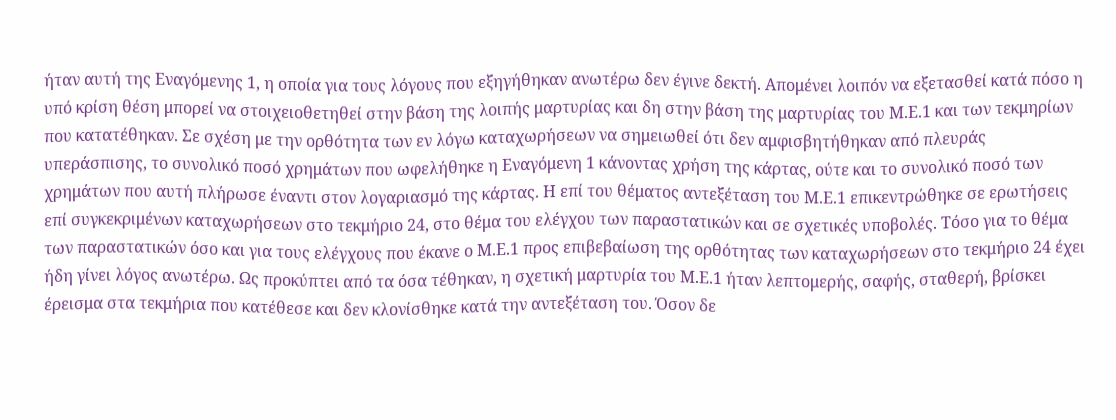ήταν αυτή της Εναγόμενης 1, η οποία για τους λόγους που εξηγήθηκαν ανωτέρω δεν έγινε δεκτή. Απομένει λοιπόν να εξετασθεί κατά πόσο η υπό κρίση θέση μπορεί να στοιχειοθετηθεί στην βάση της λοιπής μαρτυρίας και δη στην βάση της μαρτυρίας του Μ.Ε.1 και των τεκμηρίων που κατατέθηκαν. Σε σχέση με την ορθότητα των εν λόγω καταχωρήσεων να σημειωθεί ότι δεν αμφισβητήθηκαν από πλευράς υπεράσπισης, το συνολικό ποσό χρημάτων που ωφελήθηκε η Εναγόμενη 1 κάνοντας χρήση της κάρτας, ούτε και το συνολικό ποσό των χρημάτων που αυτή πλήρωσε έναντι στον λογαριασμό της κάρτας. Η επί του θέματος αντεξέταση του Μ.Ε.1 επικεντρώθηκε σε ερωτήσεις επί συγκεκριμένων καταχωρήσεων στο τεκμήριο 24, στο θέμα του ελέγχου των παραστατικών και σε σχετικές υποβολές. Τόσο για το θέμα των παραστατικών όσο και για τους ελέγχους που έκανε ο Μ.Ε.1 προς επιβεβαίωση της ορθότητας των καταχωρήσεων στο τεκμήριο 24 έχει ήδη γίνει λόγος ανωτέρω. Ως προκύπτει από τα όσα τέθηκαν, η σχετική μαρτυρία του Μ.Ε.1 ήταν λεπτομερής, σαφής, σταθερή, βρίσκει έρεισμα στα τεκμήρια που κατέθεσε και δεν κλονίσθηκε κατά την αντεξέταση του. Όσον δε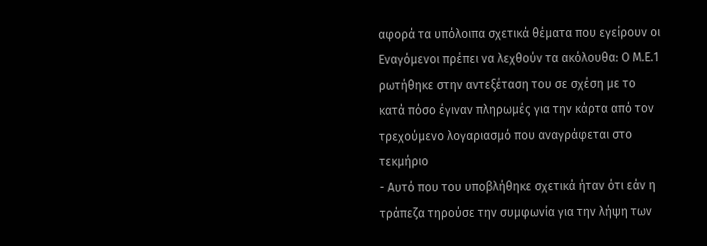αφορά τα υπόλοιπα σχετικά θέματα που εγείρουν οι Εναγόμενοι πρέπει να λεχθούν τα ακόλουθα: Ο Μ.Ε.1 ρωτήθηκε στην αντεξέταση του σε σχέση με το κατά πόσο έγιναν πληρωμές για την κάρτα από τον τρεχούμενο λογαριασμό που αναγράφεται στο τεκμήριο
- Αυτό που του υποβλήθηκε σχετικά ήταν ότι εάν η τράπεζα τηρούσε την συμφωνία για την λήψη των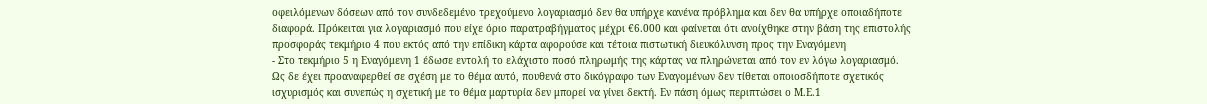οφειλόμενων δόσεων από τον συνδεδεμένο τρεχούμενο λογαριασμό δεν θα υπήρχε κανένα πρόβλημα και δεν θα υπήρχε οποιαδήποτε διαφορά. Πρόκειται για λογαριασμό που είχε όριο παρατραβήγματος μέχρι €6.000 και φαίνεται ότι ανοίχθηκε στην βάση της επιστολής προσφοράς τεκμήριο 4 που εκτός από την επίδικη κάρτα αφορούσε και τέτοια πιστωτική διευκόλυνση προς την Εναγόμενη
- Στο τεκμήριο 5 η Εναγόμενη 1 έδωσε εντολή το ελάχιστο ποσό πληρωμής της κάρτας να πληρώνεται από τον εν λόγω λογαριασμό. Ως δε έχει προαναφερθεί σε σχέση με το θέμα αυτό, πουθενά στο δικόγραφο των Εναγομένων δεν τίθεται οποιοσδήποτε σχετικός ισχυρισμός και συνεπώς η σχετική με το θέμα μαρτυρία δεν μπορεί να γίνει δεκτή. Εν πάση όμως περιπτώσει ο Μ.Ε.1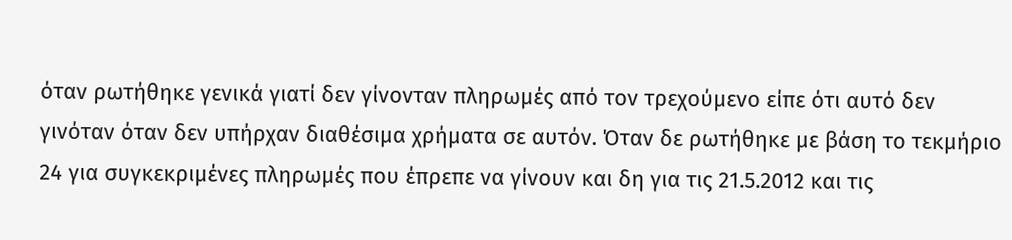όταν ρωτήθηκε γενικά γιατί δεν γίνονταν πληρωμές από τον τρεχούμενο είπε ότι αυτό δεν γινόταν όταν δεν υπήρχαν διαθέσιμα χρήματα σε αυτόν. Όταν δε ρωτήθηκε με βάση το τεκμήριο 24 για συγκεκριμένες πληρωμές που έπρεπε να γίνουν και δη για τις 21.5.2012 και τις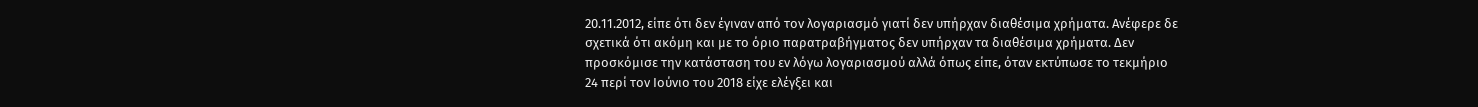20.11.2012, είπε ότι δεν έγιναν από τον λογαριασμό γιατί δεν υπήρχαν διαθέσιμα χρήματα. Ανέφερε δε σχετικά ότι ακόμη και με το όριο παρατραβήγματος δεν υπήρχαν τα διαθέσιμα χρήματα. Δεν προσκόμισε την κατάσταση του εν λόγω λογαριασμού αλλά όπως είπε, όταν εκτύπωσε το τεκμήριο 24 περί τον Ιούνιο του 2018 είχε ελέγξει και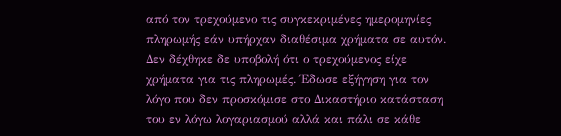από τον τρεχούμενο τις συγκεκριμένες ημερομηνίες πληρωμής εάν υπήρχαν διαθέσιμα χρήματα σε αυτόν. Δεν δέχθηκε δε υποβολή ότι ο τρεχούμενος είχε χρήματα για τις πληρωμές. Έδωσε εξήγηση για τον λόγο που δεν προσκόμισε στο Δικαστήριο κατάσταση του εν λόγω λογαριασμού αλλά και πάλι σε κάθε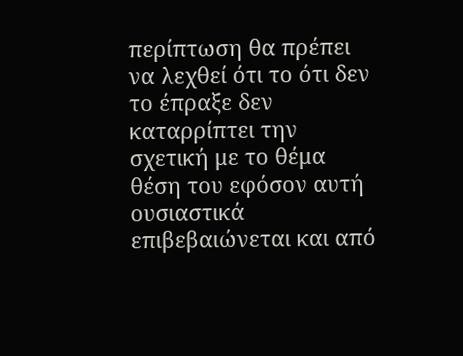περίπτωση θα πρέπει να λεχθεί ότι το ότι δεν το έπραξε δεν καταρρίπτει την σχετική με το θέμα θέση του εφόσον αυτή ουσιαστικά επιβεβαιώνεται και από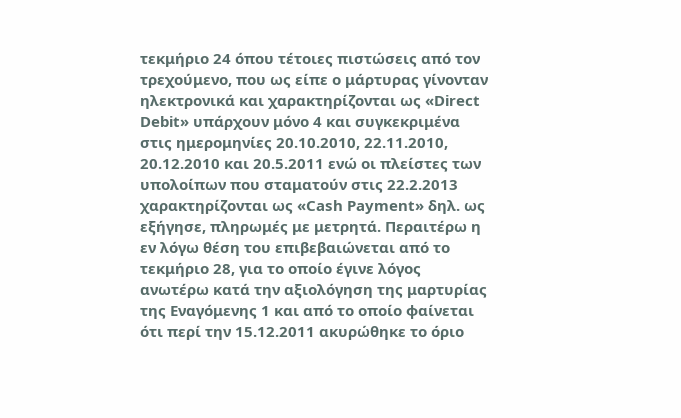τεκμήριο 24 όπου τέτοιες πιστώσεις από τον τρεχούμενο, που ως είπε ο μάρτυρας γίνονταν ηλεκτρονικά και χαρακτηρίζονται ως «Direct Debit» υπάρχουν μόνο 4 και συγκεκριμένα στις ημερομηνίες 20.10.2010, 22.11.2010, 20.12.2010 και 20.5.2011 ενώ οι πλείστες των υπολοίπων που σταματούν στις 22.2.2013 χαρακτηρίζονται ως «Cash Payment» δηλ. ως εξήγησε, πληρωμές με μετρητά. Περαιτέρω η εν λόγω θέση του επιβεβαιώνεται από το τεκμήριο 28, για το οποίο έγινε λόγος ανωτέρω κατά την αξιολόγηση της μαρτυρίας της Εναγόμενης 1 και από το οποίο φαίνεται ότι περί την 15.12.2011 ακυρώθηκε το όριο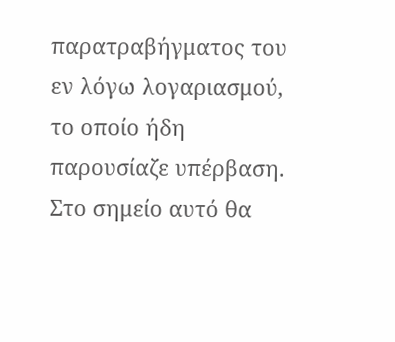παρατραβήγματος του εν λόγω λογαριασμού, το οποίο ήδη παρουσίαζε υπέρβαση. Στο σημείο αυτό θα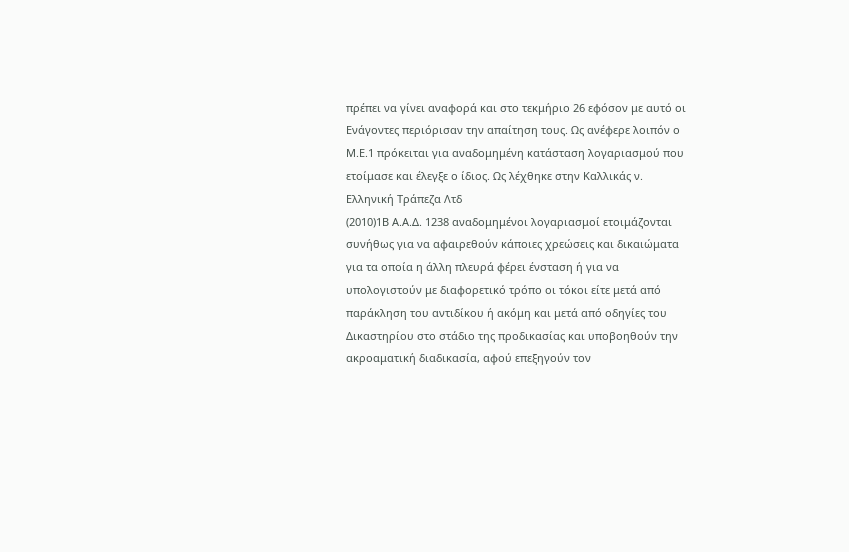πρέπει να γίνει αναφορά και στο τεκμήριο 26 εφόσον με αυτό οι Ενάγοντες περιόρισαν την απαίτηση τους. Ως ανέφερε λοιπόν ο Μ.Ε.1 πρόκειται για αναδομημένη κατάσταση λογαριασμού που ετοίμασε και έλεγξε ο ίδιος. Ως λέχθηκε στην Καλλικάς ν. Ελληνική Τράπεζα Λτδ
(2010)1Β Α.Α.Δ. 1238 αναδομημένοι λογαριασμοί ετοιμάζονται συνήθως για να αφαιρεθούν κάποιες χρεώσεις και δικαιώματα για τα οποία η άλλη πλευρά φέρει ένσταση ή για να υπολογιστούν με διαφορετικό τρόπο οι τόκοι είτε μετά από παράκληση του αντιδίκου ή ακόμη και μετά από οδηγίες του Δικαστηρίου στο στάδιο της προδικασίας και υποβοηθούν την ακροαματική διαδικασία, αφού επεξηγούν τον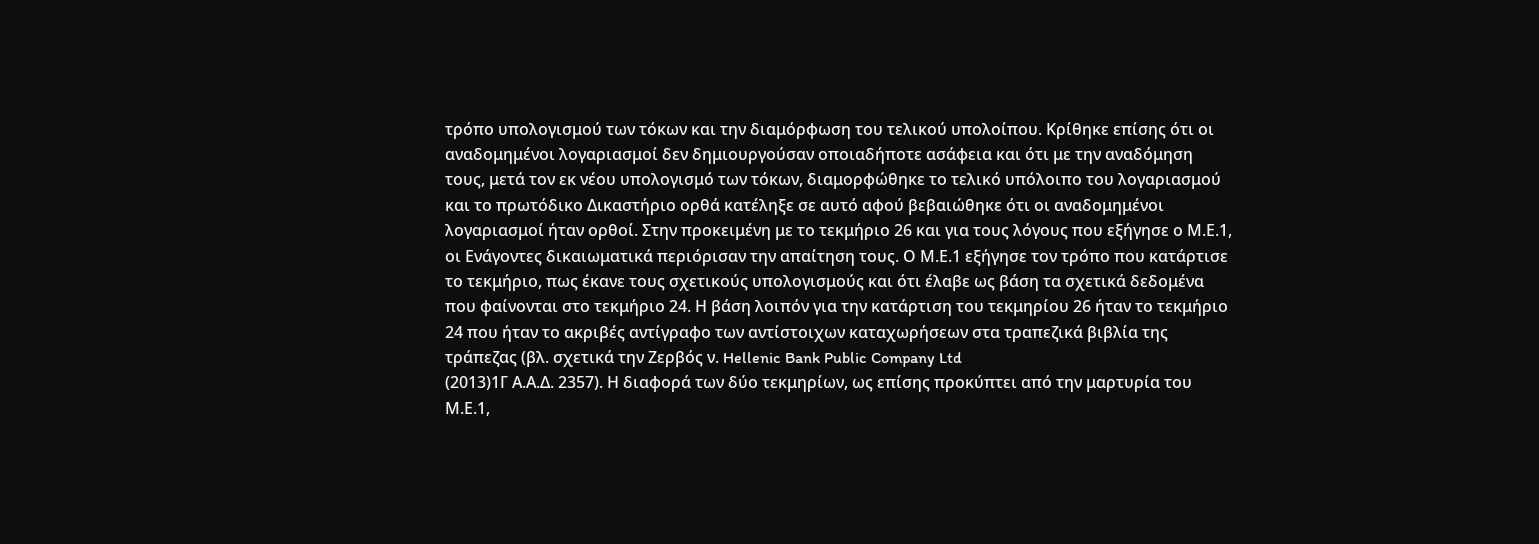τρόπο υπολογισμού των τόκων και την διαμόρφωση του τελικού υπολοίπου. Κρίθηκε επίσης ότι οι αναδομημένοι λογαριασμοί δεν δημιουργούσαν οποιαδήποτε ασάφεια και ότι με την αναδόμηση τους, μετά τον εκ νέου υπολογισμό των τόκων, διαμορφώθηκε το τελικό υπόλοιπο του λογαριασμού και το πρωτόδικο Δικαστήριο ορθά κατέληξε σε αυτό αφού βεβαιώθηκε ότι οι αναδομημένοι λογαριασμοί ήταν ορθοί. Στην προκειμένη με το τεκμήριο 26 και για τους λόγους που εξήγησε ο Μ.Ε.1, οι Ενάγοντες δικαιωματικά περιόρισαν την απαίτηση τους. Ο Μ.Ε.1 εξήγησε τον τρόπο που κατάρτισε το τεκμήριο, πως έκανε τους σχετικούς υπολογισμούς και ότι έλαβε ως βάση τα σχετικά δεδομένα που φαίνονται στο τεκμήριο 24. Η βάση λοιπόν για την κατάρτιση του τεκμηρίου 26 ήταν το τεκμήριο 24 που ήταν το ακριβές αντίγραφο των αντίστοιχων καταχωρήσεων στα τραπεζικά βιβλία της τράπεζας (βλ. σχετικά την Ζερβός ν. Hellenic Bank Public Company Ltd
(2013)1Γ Α.Α.Δ. 2357). Η διαφορά των δύο τεκμηρίων, ως επίσης προκύπτει από την μαρτυρία του Μ.Ε.1,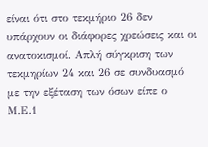είναι ότι στο τεκμήριο 26 δεν υπάρχουν οι διάφορες χρεώσεις και οι ανατοκισμοί. Απλή σύγκριση των τεκμηρίων 24 και 26 σε συνδυασμό με την εξέταση των όσων είπε ο Μ.Ε.1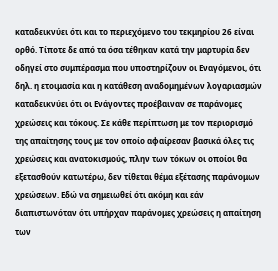καταδεικνύει ότι και το περιεχόμενο του τεκμηρίου 26 είναι ορθό. Τίποτε δε από τα όσα τέθηκαν κατά την μαρτυρία δεν οδηγεί στο συμπέρασμα που υποστηρίζουν οι Εναγόμενοι, ότι δηλ. η ετοιμασία και η κατάθεση αναδομημένων λογαριασμών καταδεικνύει ότι οι Ενάγοντες προέβαιναν σε παράνομες χρεώσεις και τόκους. Σε κάθε περίπτωση με τον περιορισμό της απαίτησης τους με τον οποίο αφαίρεσαν βασικά όλες τις χρεώσεις και ανατοκισμούς, πλην των τόκων οι οποίοι θα εξετασθούν κατωτέρω, δεν τίθεται θέμα εξέτασης παράνομων χρεώσεων. Εδώ να σημειωθεί ότι ακόμη και εάν διαπιστωνόταν ότι υπήρχαν παράνομες χρεώσεις η απαίτηση των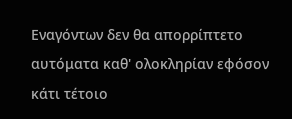Εναγόντων δεν θα απορρίπτετο αυτόματα καθ' ολοκληρίαν εφόσον κάτι τέτοιο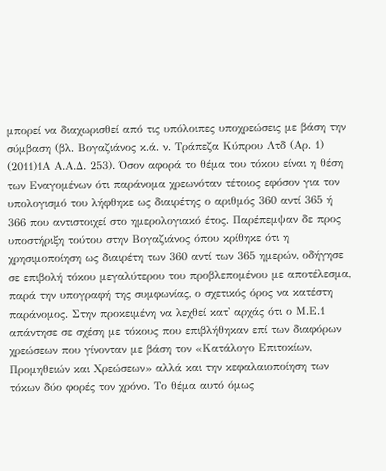μπορεί να διαχωρισθεί από τις υπόλοιπες υποχρεώσεις με βάση την σύμβαση (βλ. Βογαζιάνος κ.ά. ν. Τράπεζα Κύπρου Λτδ (Αρ. 1)
(2011)1Α Α.Α.Δ. 253). Όσον αφορά το θέμα του τόκου είναι η θέση των Εναγομένων ότι παράνομα χρεωνόταν τέτοιος εφόσον για τον υπολογισμό του λήφθηκε ως διαιρέτης ο αριθμός 360 αντί 365 ή 366 που αντιστοιχεί στο ημερολογιακό έτος. Παρέπεμψαν δε προς υποστήριξη τούτου στην Βογαζιάνος όπου κρίθηκε ότι η χρησιμοποίηση ως διαιρέτη των 360 αντί των 365 ημερών, οδήγησε σε επιβολή τόκου μεγαλύτερου του προβλεπομένου με αποτέλεσμα, παρά την υπογραφή της συμφωνίας, ο σχετικός όρος να κατέστη παράνομος. Στην προκειμένη να λεχθεί κατ' αρχάς ότι ο Μ.Ε.1 απάντησε σε σχέση με τόκους που επιβλήθηκαν επί των διαφόρων χρεώσεων που γίνονταν με βάση τον «Κατάλογο Επιτοκίων, Προμηθειών και Χρεώσεων» αλλά και την κεφαλαιοποίηση των τόκων δύο φορές τον χρόνο. Το θέμα αυτό όμως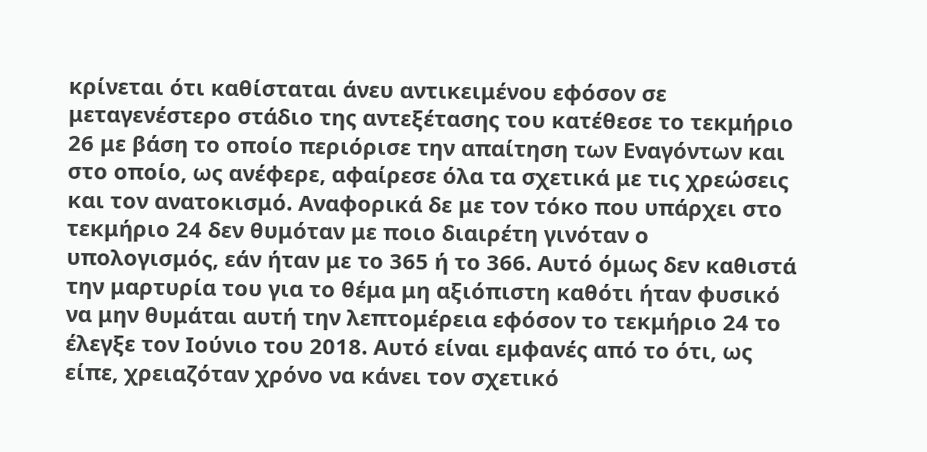κρίνεται ότι καθίσταται άνευ αντικειμένου εφόσον σε μεταγενέστερο στάδιο της αντεξέτασης του κατέθεσε το τεκμήριο 26 με βάση το οποίο περιόρισε την απαίτηση των Εναγόντων και στο οποίο, ως ανέφερε, αφαίρεσε όλα τα σχετικά με τις χρεώσεις και τον ανατοκισμό. Αναφορικά δε με τον τόκο που υπάρχει στο τεκμήριο 24 δεν θυμόταν με ποιο διαιρέτη γινόταν ο υπολογισμός, εάν ήταν με το 365 ή το 366. Αυτό όμως δεν καθιστά την μαρτυρία του για το θέμα μη αξιόπιστη καθότι ήταν φυσικό να μην θυμάται αυτή την λεπτομέρεια εφόσον το τεκμήριο 24 το έλεγξε τον Ιούνιο του 2018. Αυτό είναι εμφανές από το ότι, ως είπε, χρειαζόταν χρόνο να κάνει τον σχετικό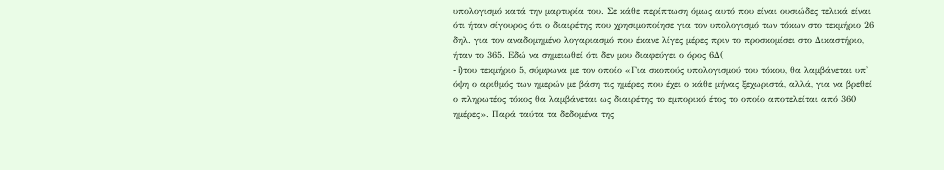υπολογισμό κατά την μαρτυρία του. Σε κάθε περίπτωση όμως αυτό που είναι ουσιώδες τελικά είναι ότι ήταν σίγουρος ότι ο διαιρέτης που χρησιμοποίησε για τον υπολογισμό των τόκων στο τεκμήριο 26 δηλ. για τον αναδομημένο λογαριασμό που έκανε λίγες μέρες πριν το προσκομίσει στο Δικαστήριο, ήταν το 365. Εδώ να σημειωθεί ότι δεν μου διαφεύγει ο όρος 6Δ(
- i)του τεκμήριο 5, σύμφωνα με τον οποίο «Για σκοπούς υπολογισμού του τόκου, θα λαμβάνεται υπ' όψη ο αριθμός των ημερών με βάση τις ημέρες που έχει ο κάθε μήνας ξεχωριστά, αλλά, για να βρεθεί ο πληρωτέος τόκος θα λαμβάνεται ως διαιρέτης το εμπορικό έτος το οποίο αποτελείται από 360 ημέρες». Παρά ταύτα τα δεδομένα της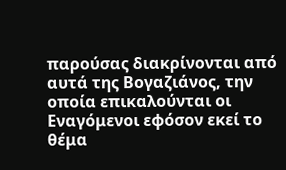παρούσας διακρίνονται από αυτά της Βογαζιάνος, την οποία επικαλούνται οι Εναγόμενοι εφόσον εκεί το θέμα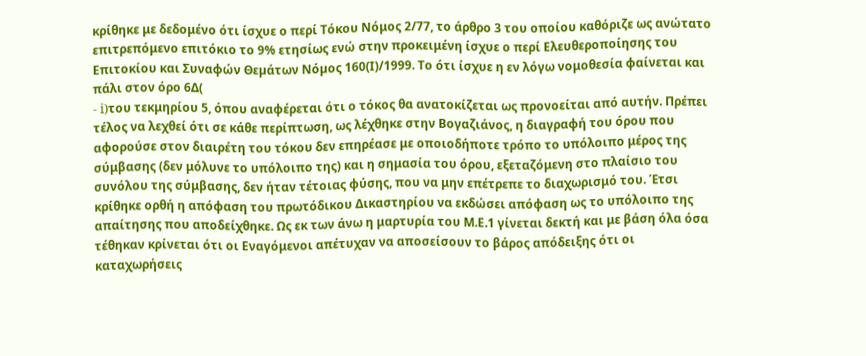κρίθηκε με δεδομένο ότι ίσχυε ο περί Τόκου Νόμος 2/77, το άρθρο 3 του οποίου καθόριζε ως ανώτατο επιτρεπόμενο επιτόκιο το 9% ετησίως ενώ στην προκειμένη ίσχυε ο περί Ελευθεροποίησης του Επιτοκίου και Συναφών Θεµάτων Νόµος 160(Ι)/1999. Το ότι ίσχυε η εν λόγω νομοθεσία φαίνεται και πάλι στον όρο 6Δ(
- i)του τεκμηρίου 5, όπου αναφέρεται ότι ο τόκος θα ανατοκίζεται ως προνοείται από αυτήν. Πρέπει τέλος να λεχθεί ότι σε κάθε περίπτωση, ως λέχθηκε στην Βογαζιάνος, η διαγραφή του όρου που αφορούσε στον διαιρέτη του τόκου δεν επηρέασε με οποιοδήποτε τρόπο το υπόλοιπο μέρος της σύμβασης (δεν μόλυνε το υπόλοιπο της) και η σημασία του όρου, εξεταζόμενη στο πλαίσιο του συνόλου της σύμβασης, δεν ήταν τέτοιας φύσης, που να μην επέτρεπε το διαχωρισμό του. Έτσι κρίθηκε ορθή η απόφαση του πρωτόδικου Δικαστηρίου να εκδώσει απόφαση ως το υπόλοιπο της απαίτησης που αποδείχθηκε. Ως εκ των άνω η μαρτυρία του Μ.Ε.1 γίνεται δεκτή και με βάση όλα όσα τέθηκαν κρίνεται ότι οι Εναγόμενοι απέτυχαν να αποσείσουν το βάρος απόδειξης ότι οι καταχωρήσεις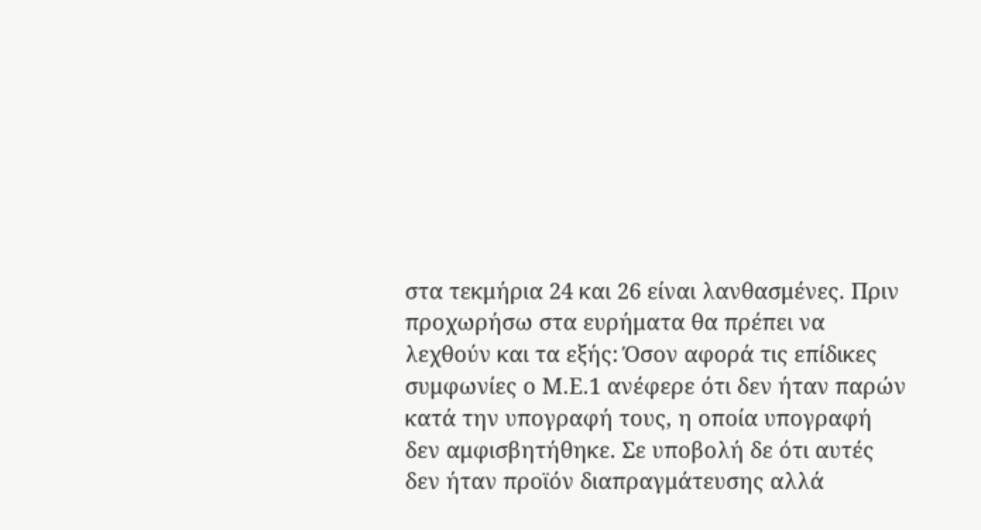στα τεκμήρια 24 και 26 είναι λανθασμένες. Πριν προχωρήσω στα ευρήματα θα πρέπει να λεχθούν και τα εξής: Όσον αφορά τις επίδικες συμφωνίες ο Μ.Ε.1 ανέφερε ότι δεν ήταν παρών κατά την υπογραφή τους, η οποία υπογραφή δεν αμφισβητήθηκε. Σε υποβολή δε ότι αυτές δεν ήταν προϊόν διαπραγμάτευσης αλλά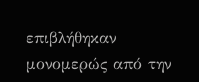επιβλήθηκαν μονομερώς από την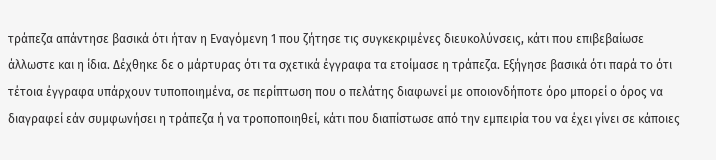τράπεζα απάντησε βασικά ότι ήταν η Εναγόμενη 1 που ζήτησε τις συγκεκριμένες διευκολύνσεις, κάτι που επιβεβαίωσε άλλωστε και η ίδια. Δέχθηκε δε ο μάρτυρας ότι τα σχετικά έγγραφα τα ετοίμασε η τράπεζα. Εξήγησε βασικά ότι παρά το ότι τέτοια έγγραφα υπάρχουν τυποποιημένα, σε περίπτωση που ο πελάτης διαφωνεί με οποιονδήποτε όρο μπορεί ο όρος να διαγραφεί εάν συμφωνήσει η τράπεζα ή να τροποποιηθεί, κάτι που διαπίστωσε από την εμπειρία του να έχει γίνει σε κάποιες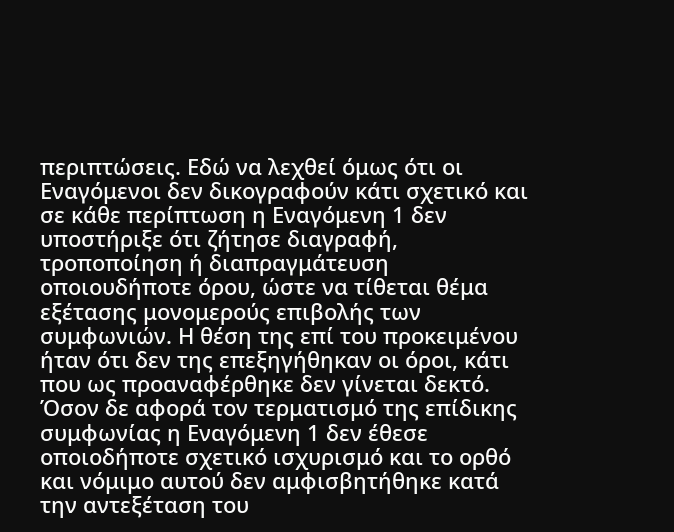περιπτώσεις. Εδώ να λεχθεί όμως ότι οι Εναγόμενοι δεν δικογραφούν κάτι σχετικό και σε κάθε περίπτωση η Εναγόμενη 1 δεν υποστήριξε ότι ζήτησε διαγραφή, τροποποίηση ή διαπραγμάτευση οποιουδήποτε όρου, ώστε να τίθεται θέμα εξέτασης μονομερούς επιβολής των συμφωνιών. Η θέση της επί του προκειμένου ήταν ότι δεν της επεξηγήθηκαν οι όροι, κάτι που ως προαναφέρθηκε δεν γίνεται δεκτό. Όσον δε αφορά τον τερματισμό της επίδικης συμφωνίας η Εναγόμενη 1 δεν έθεσε οποιοδήποτε σχετικό ισχυρισμό και το ορθό και νόμιμο αυτού δεν αμφισβητήθηκε κατά την αντεξέταση του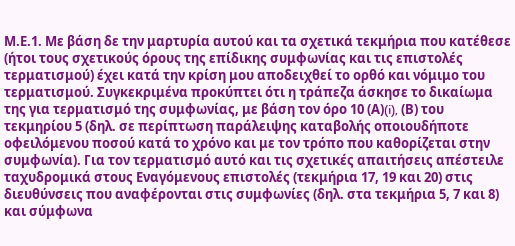Μ.Ε.1. Με βάση δε την μαρτυρία αυτού και τα σχετικά τεκμήρια που κατέθεσε (ήτοι τους σχετικούς όρους της επίδικης συμφωνίας και τις επιστολές τερματισμού) έχει κατά την κρίση μου αποδειχθεί το ορθό και νόμιμο του τερματισμού. Συγκεκριμένα προκύπτει ότι η τράπεζα άσκησε το δικαίωμα της για τερματισμό της συμφωνίας, με βάση τον όρο 10 (Α)(i), (Β) του τεκμηρίου 5 (δηλ. σε περίπτωση παράλειψης καταβολής οποιουδήποτε οφειλόμενου ποσού κατά το χρόνο και με τον τρόπο που καθορίζεται στην συμφωνία). Για τον τερματισμό αυτό και τις σχετικές απαιτήσεις απέστειλε ταχυδρομικά στους Εναγόμενους επιστολές (τεκμήρια 17, 19 και 20) στις διευθύνσεις που αναφέρονται στις συμφωνίες (δηλ. στα τεκμήρια 5, 7 και 8) και σύμφωνα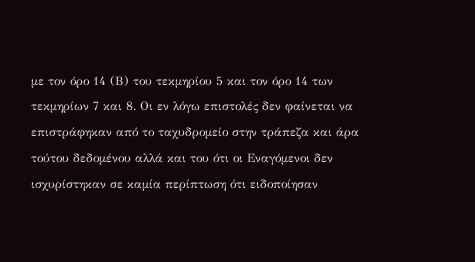με τον όρο 14 (Β) του τεκμηρίου 5 και τον όρο 14 των τεκμηρίων 7 και 8. Οι εν λόγω επιστολές δεν φαίνεται να επιστράφηκαν από το ταχυδρομείο στην τράπεζα και άρα τούτου δεδομένου αλλά και του ότι οι Εναγόμενοι δεν ισχυρίστηκαν σε καμία περίπτωση ότι ειδοποίησαν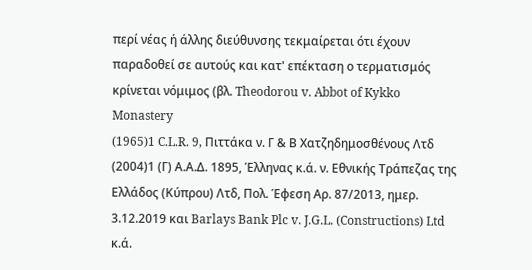περί νέας ή άλλης διεύθυνσης τεκμαίρεται ότι έχουν παραδοθεί σε αυτούς και κατ' επέκταση ο τερματισμός κρίνεται νόμιμος (βλ. Theodorou v. Abbot of Kykko Monastery
(1965)1 C.L.R. 9, Πιττάκα ν. Γ & Β Χατζηδημοσθένους Λτδ
(2004)1 (Γ) Α.Α.Δ. 1895, Έλληνας κ.ά. ν. Εθνικής Τράπεζας της Ελλάδος (Κύπρου) Λτδ, Πολ. Έφεση Αρ. 87/2013, ημερ. 3.12.2019 και Barlays Bank Plc v. J.G.L. (Constructions) Ltd κ.ά.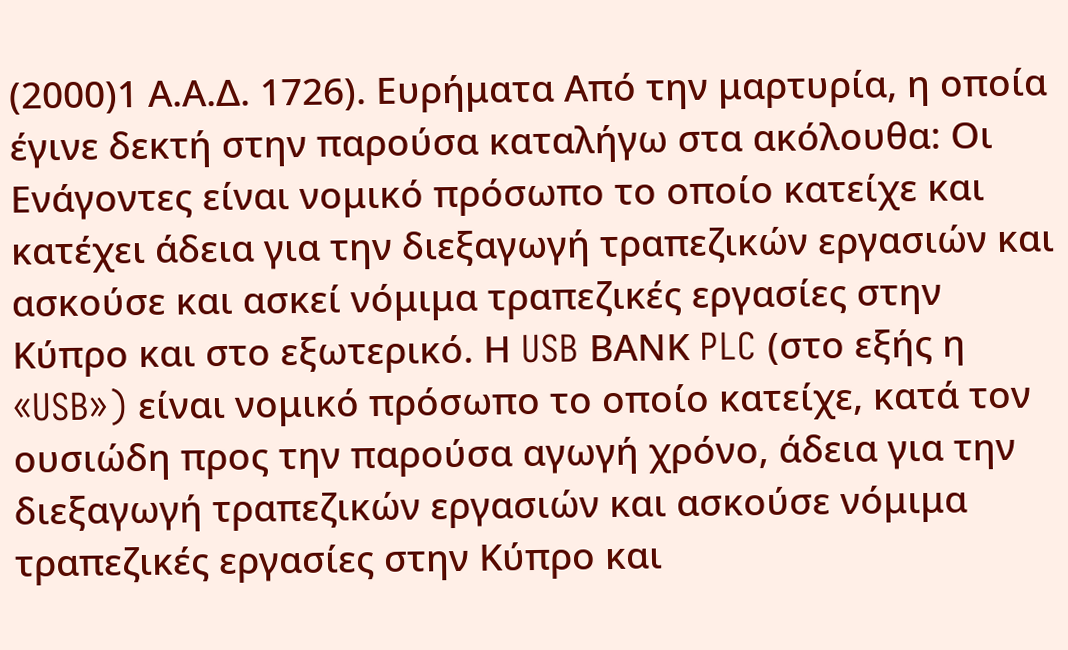(2000)1 Α.Α.Δ. 1726). Ευρήματα Από την μαρτυρία, η οποία έγινε δεκτή στην παρούσα καταλήγω στα ακόλουθα: Οι Ενάγοντες είναι νομικό πρόσωπο το οποίο κατείχε και κατέχει άδεια για την διεξαγωγή τραπεζικών εργασιών και ασκούσε και ασκεί νόμιμα τραπεζικές εργασίες στην Κύπρο και στο εξωτερικό. Η USB ΒΑΝΚ PLC (στο εξής η «USB») είναι νομικό πρόσωπο το οποίο κατείχε, κατά τον ουσιώδη προς την παρούσα αγωγή χρόνο, άδεια για την διεξαγωγή τραπεζικών εργασιών και ασκούσε νόμιμα τραπεζικές εργασίες στην Κύπρο και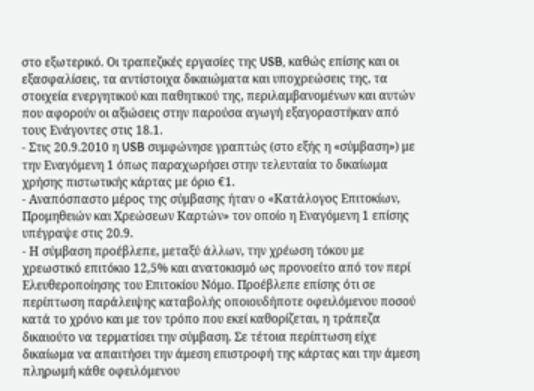στο εξωτερικό. Οι τραπεζικές εργασίες της USB, καθώς επίσης και οι εξασφαλίσεις, τα αντίστοιχα δικαιώματα και υποχρεώσεις της, τα στοιχεία ενεργητικού και παθητικού της, περιλαμβανομένων και αυτών που αφορούν οι αξιώσεις στην παρούσα αγωγή εξαγοραστήκαν από τους Ενάγοντες στις 18.1.
- Στις 20.9.2010 η USB συμφώνησε γραπτώς (στο εξής η «σύμβαση») με την Εναγόμενη 1 όπως παραχωρήσει στην τελευταία το δικαίωμα χρήσης πιστωτικής κάρτας με όριο €1.
- Αναπόσπαστο μέρος της σύμβασης ήταν ο «Κατάλογος Επιτοκίων, Προμηθειών και Χρεώσεων Καρτών» τον οποίο η Εναγόμενη 1 επίσης υπέγραψε στις 20.9.
- Η σύμβαση προέβλεπε, μεταξύ άλλων, την χρέωση τόκου με χρεωστικό επιτόκιο 12,5% και ανατοκισμό ως προνοείτο από τον περί Ελευθεροποίησης του Επιτοκίου Νόμο. Προέβλεπε επίσης ότι σε περίπτωση παράλειψης καταβολής οποιουδήποτε οφειλόμενου ποσού κατά το χρόνο και με τον τρόπο που εκεί καθορίζεται, η τράπεζα δικαιούτο να τερματίσει την σύμβαση. Σε τέτοια περίπτωση είχε δικαίωμα να απαιτήσει την άμεση επιστροφή της κάρτας και την άμεση πληρωμή κάθε οφειλόμενου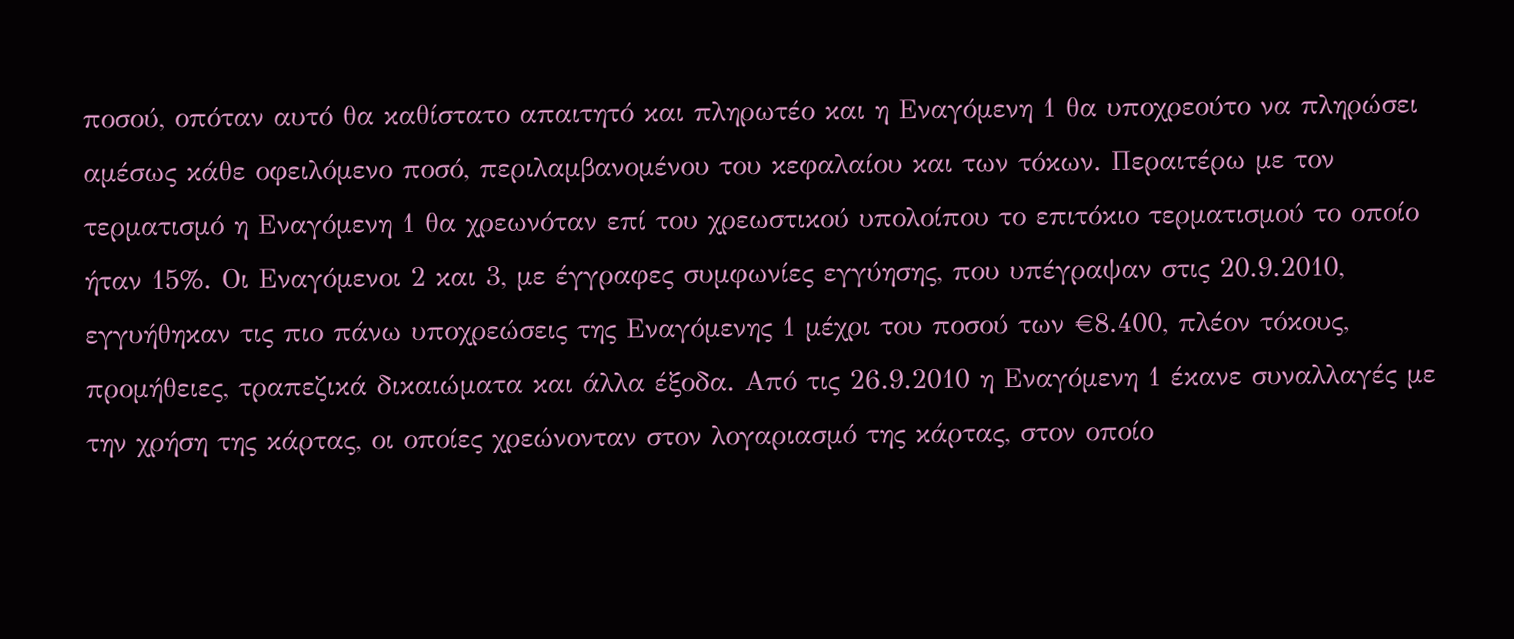ποσού, οπόταν αυτό θα καθίστατο απαιτητό και πληρωτέο και η Εναγόμενη 1 θα υποχρεούτο να πληρώσει αμέσως κάθε οφειλόμενο ποσό, περιλαμβανομένου του κεφαλαίου και των τόκων. Περαιτέρω με τον τερματισμό η Εναγόμενη 1 θα χρεωνόταν επί του χρεωστικού υπολοίπου το επιτόκιο τερματισμού το οποίο ήταν 15%. Οι Εναγόμενοι 2 και 3, με έγγραφες συμφωνίες εγγύησης, που υπέγραψαν στις 20.9.2010, εγγυήθηκαν τις πιο πάνω υποχρεώσεις της Εναγόμενης 1 μέχρι του ποσού των €8.400, πλέον τόκους, προμήθειες, τραπεζικά δικαιώματα και άλλα έξοδα. Από τις 26.9.2010 η Εναγόμενη 1 έκανε συναλλαγές με την χρήση της κάρτας, οι οποίες χρεώνονταν στον λογαριασμό της κάρτας, στον οποίο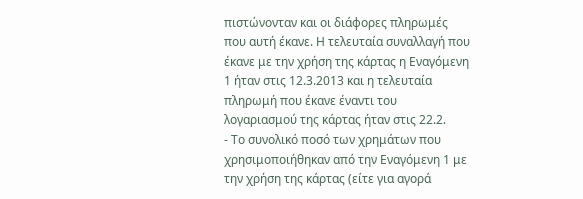πιστώνονταν και οι διάφορες πληρωμές που αυτή έκανε. Η τελευταία συναλλαγή που έκανε με την χρήση της κάρτας η Εναγόμενη 1 ήταν στις 12.3.2013 και η τελευταία πληρωμή που έκανε έναντι του λογαριασμού της κάρτας ήταν στις 22.2.
- Το συνολικό ποσό των χρημάτων που χρησιμοποιήθηκαν από την Εναγόμενη 1 με την χρήση της κάρτας (είτε για αγορά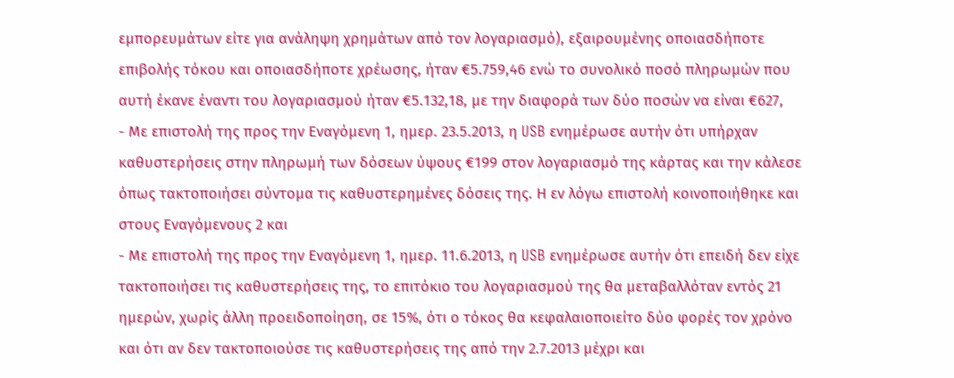εμπορευμάτων είτε για ανάληψη χρημάτων από τον λογαριασμό), εξαιρουμένης οποιασδήποτε επιβολής τόκου και οποιασδήποτε χρέωσης, ήταν €5.759,46 ενώ το συνολικό ποσό πληρωμών που αυτή έκανε έναντι του λογαριασμού ήταν €5.132,18, με την διαφορά των δύο ποσών να είναι €627,
- Με επιστολή της προς την Εναγόμενη 1, ημερ. 23.5.2013, η USB ενημέρωσε αυτήν ότι υπήρχαν καθυστερήσεις στην πληρωμή των δόσεων ύψους €199 στον λογαριασμό της κάρτας και την κάλεσε όπως τακτοποιήσει σύντομα τις καθυστερημένες δόσεις της. Η εν λόγω επιστολή κοινοποιήθηκε και στους Εναγόμενους 2 και
- Με επιστολή της προς την Εναγόμενη 1, ημερ. 11.6.2013, η USB ενημέρωσε αυτήν ότι επειδή δεν είχε τακτοποιήσει τις καθυστερήσεις της, το επιτόκιο του λογαριασμού της θα μεταβαλλόταν εντός 21 ημερών, χωρίς άλλη προειδοποίηση, σε 15%, ότι ο τόκος θα κεφαλαιοποιείτο δύο φορές τον χρόνο και ότι αν δεν τακτοποιούσε τις καθυστερήσεις της από την 2.7.2013 μέχρι και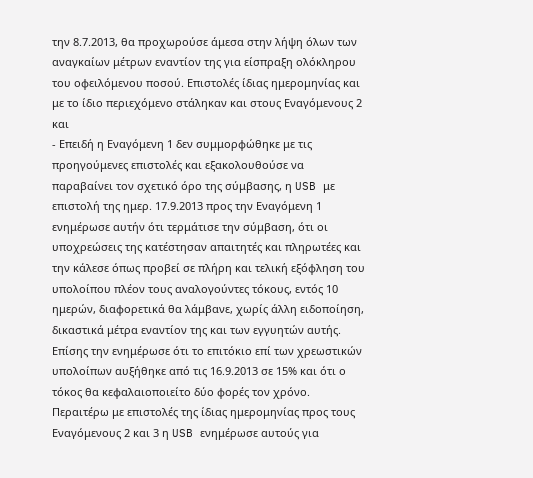την 8.7.2013, θα προχωρούσε άμεσα στην λήψη όλων των αναγκαίων μέτρων εναντίον της για είσπραξη ολόκληρου του οφειλόμενου ποσού. Επιστολές ίδιας ημερομηνίας και με το ίδιο περιεχόμενο στάληκαν και στους Εναγόμενους 2 και
- Επειδή η Εναγόμενη 1 δεν συμμορφώθηκε με τις προηγούμενες επιστολές και εξακολουθούσε να παραβαίνει τον σχετικό όρο της σύμβασης, η USB με επιστολή της ημερ. 17.9.2013 προς την Εναγόμενη 1 ενημέρωσε αυτήν ότι τερμάτισε την σύμβαση, ότι οι υποχρεώσεις της κατέστησαν απαιτητές και πληρωτέες και την κάλεσε όπως προβεί σε πλήρη και τελική εξόφληση του υπολοίπου πλέον τους αναλογούντες τόκους, εντός 10 ημερών, διαφορετικά θα λάμβανε, χωρίς άλλη ειδοποίηση, δικαστικά μέτρα εναντίον της και των εγγυητών αυτής. Επίσης την ενημέρωσε ότι το επιτόκιο επί των χρεωστικών υπολοίπων αυξήθηκε από τις 16.9.2013 σε 15% και ότι ο τόκος θα κεφαλαιοποιείτο δύο φορές τον χρόνο. Περαιτέρω με επιστολές της ίδιας ημερομηνίας προς τους Εναγόμενους 2 και 3 η USB ενημέρωσε αυτούς για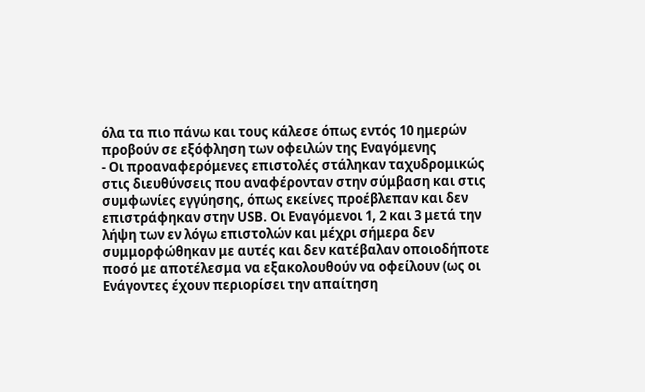όλα τα πιο πάνω και τους κάλεσε όπως εντός 10 ημερών προβούν σε εξόφληση των οφειλών της Εναγόμενης
- Οι προαναφερόμενες επιστολές στάληκαν ταχυδρομικώς στις διευθύνσεις που αναφέρονταν στην σύμβαση και στις συμφωνίες εγγύησης, όπως εκείνες προέβλεπαν και δεν επιστράφηκαν στην USB. Οι Εναγόμενοι 1, 2 και 3 μετά την λήψη των εν λόγω επιστολών και μέχρι σήμερα δεν συμμορφώθηκαν με αυτές και δεν κατέβαλαν οποιοδήποτε ποσό με αποτέλεσμα να εξακολουθούν να οφείλουν (ως οι Ενάγοντες έχουν περιορίσει την απαίτηση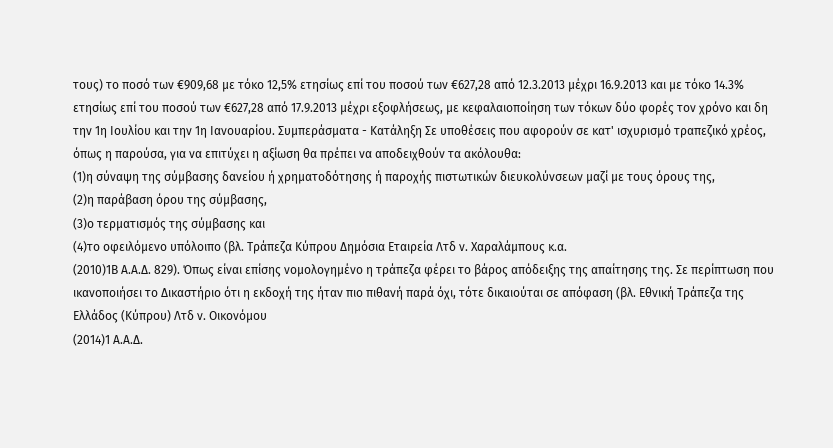τους) το ποσό των €909,68 με τόκο 12,5% ετησίως επί του ποσού των €627,28 από 12.3.2013 μέχρι 16.9.2013 και με τόκο 14.3% ετησίως επί του ποσού των €627,28 από 17.9.2013 μέχρι εξοφλήσεως, με κεφαλαιοποίηση των τόκων δύο φορές τον χρόνο και δη την 1η Ιουλίου και την 1η Ιανουαρίου. Συμπεράσματα - Κατάληξη Σε υποθέσεις που αφορούν σε κατ' ισχυρισμό τραπεζικό χρέος, όπως η παρούσα, για να επιτύχει η αξίωση θα πρέπει να αποδειχθούν τα ακόλουθα:
(1)η σύναψη της σύμβασης δανείου ή χρηματοδότησης ή παροχής πιστωτικών διευκολύνσεων μαζί με τους όρους της,
(2)η παράβαση όρου της σύμβασης,
(3)ο τερματισμός της σύμβασης και
(4)το οφειλόμενο υπόλοιπο (βλ. Τράπεζα Κύπρου Δημόσια Εταιρεία Λτδ ν. Χαραλάμπους κ.α.
(2010)1Β Α.Α.Δ. 829). Όπως είναι επίσης νομολογημένο η τράπεζα φέρει το βάρος απόδειξης της απαίτησης της. Σε περίπτωση που ικανοποιήσει το Δικαστήριο ότι η εκδοχή της ήταν πιο πιθανή παρά όχι, τότε δικαιούται σε απόφαση (βλ. Εθνική Τράπεζα της Ελλάδος (Κύπρου) Λτδ ν. Οικονόμου
(2014)1 Α.Α.Δ.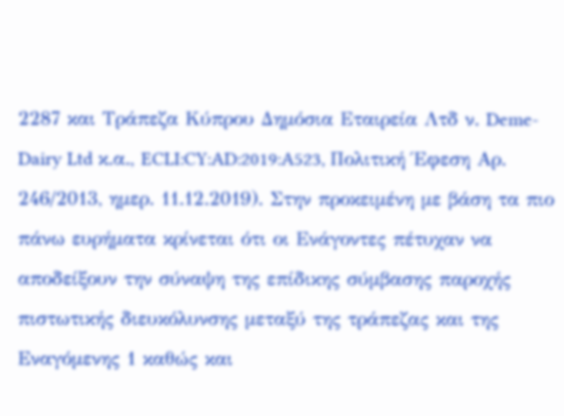2287 και Τράπεζα Κύπρου Δημόσια Εταιρεία Λτδ ν. Deme-Dairy Ltd κ.α., ECLI:CY:AD:2019:A523, Πολιτική Έφεση Αρ. 246/2013, ημερ. 11.12.2019). Στην προκειμένη με βάση τα πιο πάνω ευρήματα κρίνεται ότι οι Ενάγοντες πέτυχαν να αποδείξουν την σύναψη της επίδικης σύμβασης παροχής πιστωτικής διευκόλυνσης μεταξύ της τράπεζας και της Εναγόμενης 1 καθώς και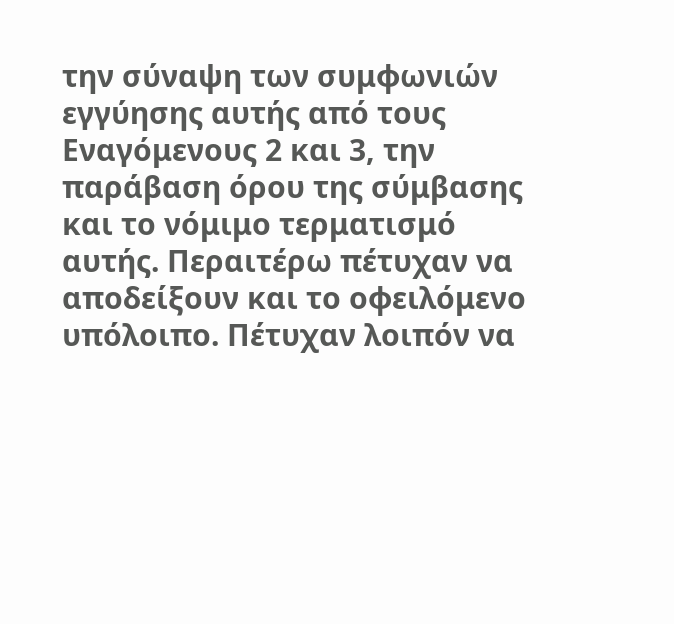την σύναψη των συμφωνιών εγγύησης αυτής από τους Εναγόμενους 2 και 3, την παράβαση όρου της σύμβασης και το νόμιμο τερματισμό αυτής. Περαιτέρω πέτυχαν να αποδείξουν και το οφειλόμενο υπόλοιπο. Πέτυχαν λοιπόν να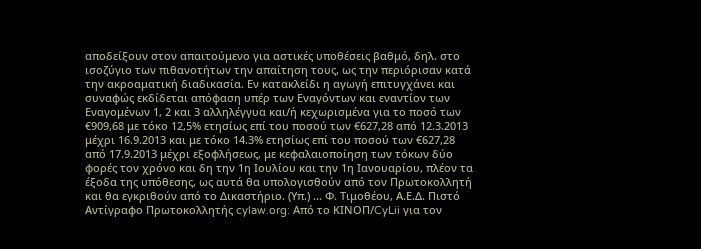αποδείξουν στον απαιτούμενο για αστικές υποθέσεις βαθμό, δηλ. στο ισοζύγιο των πιθανοτήτων την απαίτηση τους, ως την περιόρισαν κατά την ακροαματική διαδικασία. Εν κατακλείδι η αγωγή επιτυγχάνει και συναφώς εκδίδεται απόφαση υπέρ των Εναγόντων και εναντίον των Εναγομένων 1, 2 και 3 αλληλέγγυα και/ή κεχωρισμένα για το ποσό των €909,68 με τόκο 12,5% ετησίως επί του ποσού των €627,28 από 12.3.2013 μέχρι 16.9.2013 και με τόκο 14.3% ετησίως επί του ποσού των €627,28 από 17.9.2013 μέχρι εξοφλήσεως, με κεφαλαιοποίηση των τόκων δύο φορές τον χρόνο και δη την 1η Ιουλίου και την 1η Ιανουαρίου, πλέον τα έξοδα της υπόθεσης, ως αυτά θα υπολογισθούν από τον Πρωτοκολλητή και θα εγκριθούν από το Δικαστήριο. (Υπ.) ... Φ. Τιμοθέου, Α.Ε.Δ. Πιστό Αντίγραφο Πρωτοκολλητής cylaw.org: Από το ΚΙΝOΠ/CyLii για τον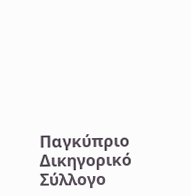Παγκύπριο Δικηγορικό Σύλλογο